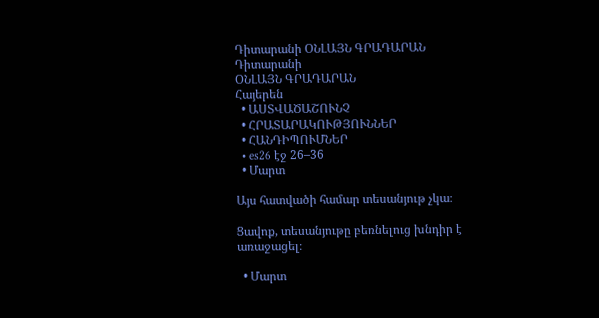Դիտարանի ՕՆԼԱՅՆ ԳՐԱԴԱՐԱՆ
Դիտարանի
ՕՆԼԱՅՆ ԳՐԱԴԱՐԱՆ
Հայերեն
  • ԱՍՏՎԱԾԱՇՈՒՆՉ
  • ՀՐԱՏԱՐԱԿՈՒԹՅՈՒՆՆԵՐ
  • ՀԱՆԴԻՊՈՒՄՆԵՐ
  • es26 էջ 26–36
  • Մարտ

Այս հատվածի համար տեսանյութ չկա։

Ցավոք, տեսանյութը բեռնելուց խնդիր է առաջացել։

  • Մարտ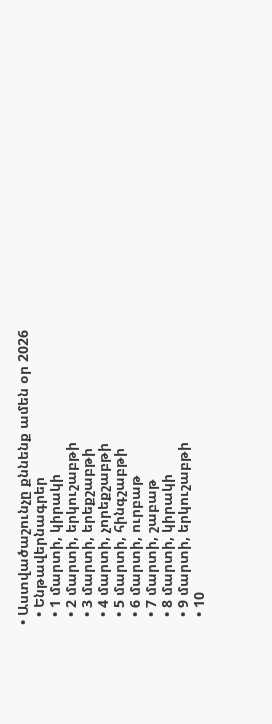• Աստվածաշունչը քննենք ամեն օր 2026
  • Ենթավերնագրեր
  • 1 մարտի, կիրակի
  • 2 մարտի, երկուշաբթի
  • 3 մարտի, երեքշաբթի
  • 4 մարտի, չորեքշաբթի
  • 5 մարտի, հինգշաբթի
  • 6 մարտի, ուրբաթ
  • 7 մարտի, շաբաթ
  • 8 մարտի, կիրակի
  • 9 մարտի, երկուշաբթի
  • 10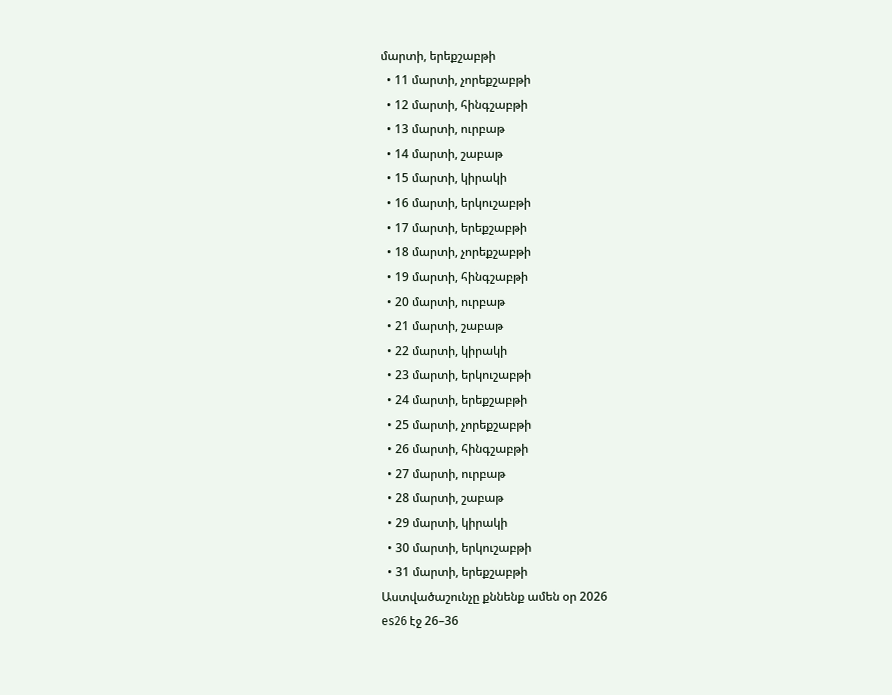մարտի, երեքշաբթի
  • 11 մարտի, չորեքշաբթի
  • 12 մարտի, հինգշաբթի
  • 13 մարտի, ուրբաթ
  • 14 մարտի, շաբաթ
  • 15 մարտի, կիրակի
  • 16 մարտի, երկուշաբթի
  • 17 մարտի, երեքշաբթի
  • 18 մարտի, չորեքշաբթի
  • 19 մարտի, հինգշաբթի
  • 20 մարտի, ուրբաթ
  • 21 մարտի, շաբաթ
  • 22 մարտի, կիրակի
  • 23 մարտի, երկուշաբթի
  • 24 մարտի, երեքշաբթի
  • 25 մարտի, չորեքշաբթի
  • 26 մարտի, հինգշաբթի
  • 27 մարտի, ուրբաթ
  • 28 մարտի, շաբաթ
  • 29 մարտի, կիրակի
  • 30 մարտի, երկուշաբթի
  • 31 մարտի, երեքշաբթի
Աստվածաշունչը քննենք ամեն օր 2026
es26 էջ 26–36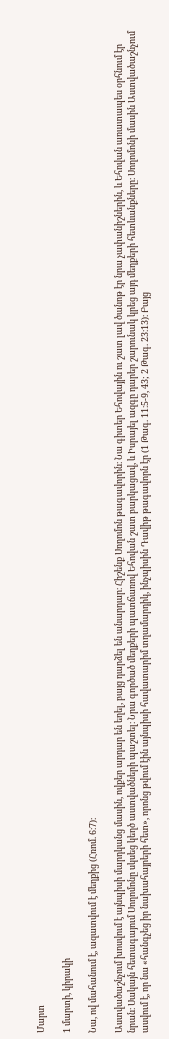Մարտ

1 մարտի, կիրակի

Նա, ով մահանում է, ազատվում է մեղքից (Հռոմ. 6։7)։

Աստվածաշնչում խոսվում է այնպիսի մարդկանց մասին, ովքեր արդար են եղել, բայց դարձել են անարդար։ Հիշենք Սողոմոն թագավորին։ Նա գիտեր Եհովային ու շատ լավ ծանոթ էր նրա չափանիշներին, և Եհովան առատապես օրհնում էր նրան։ Սակայն հետագայում Սողոմոնը սկսեց կեղծ աստվածների պաշտել։ Նրա գործած մեղքերի պատճառով Եհովան շատ բարկացավ, և Իսրայել ազգը դարեր շարունակ կրեց այդ մեղքերի հետևանքները։ Սողոմոնի մասին Աստվածաշնչում ասվում է, որ նա «հանգչեց իր նախահայրերի հետ», որոնց թվում էին այնպիսի հավատարիմ տղամարդիկ, ինչպիսին Դավիթ թագավորն էր (1 Թագ. 11։5-9, 43; 2 Թագ. 23։13)։ Բայց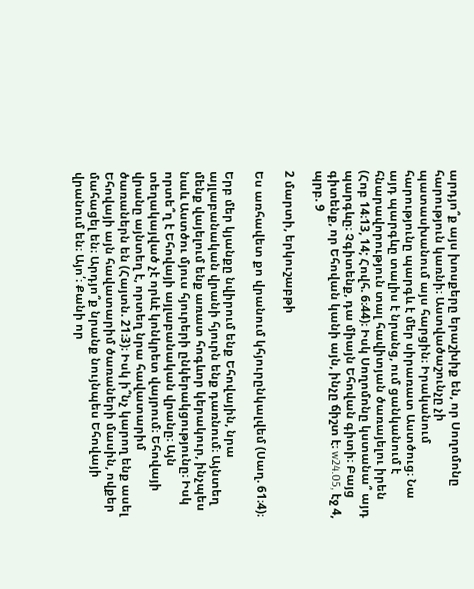արդյո՞ք այս խոսքերը երաշխիք են, որ Սողոմոնը հարություն կառնի։ Աստվածաշունչը չի պատասխանում այս հարցին։ Իրականում հարությունը պարգև է մեր սիրառատ Աստծուց։ Նա այդ պարգևը տալիս է նրանց, ում ցանկանում է հնարավորություն տալ հավիտյան ծառայելու իրեն (Հոբ 14։13, 14; Հովհ. 6։44)։ Իսկ Սողոմոնը կստանա՞ այդ պարգևը։ Չգիտենք, դա միայն Եհովան գիտի։ Բայց գիտենք, որ Եհովան կանի այն, ինչը ճիշտ է։ w24.05, էջ 4, պրբ. 9

2 մարտի, երկուշաբթի

Ես առհավետ քո վրանում կհյուրընկալվեմ (Սաղ. 61։4)։

Երբ մեր կյանքը նվիրում ենք Եհովային, նրա այլաբանական վրանի հյուրն ենք դառնում։ Այնտեղ մենք վայելում ենք առատ հոգևոր կերակուր, ինչպես նաև Աստծու մյուս հյուրերի ընկերակցությունը։ Իսկ որտե՞ղ է Եհովայի այլաբանական վրանը։ Այն տեղակայված չէ որևէ կոնկրետ վայրում։ Եհովայի վրանը այնտեղ է, որտեղ նրա հավատարիմ ծառաներն են (Հայտն. 21։3)։ Իսկ ի՞նչ կարող ենք ասել Եհովայի այն հավատարիմ ծառաների մասին, ովքեր մահացել են։ Արդյո՞ք նրանք նույնպես Եհովայի վրանում են։ Այո՛։ Քանի որ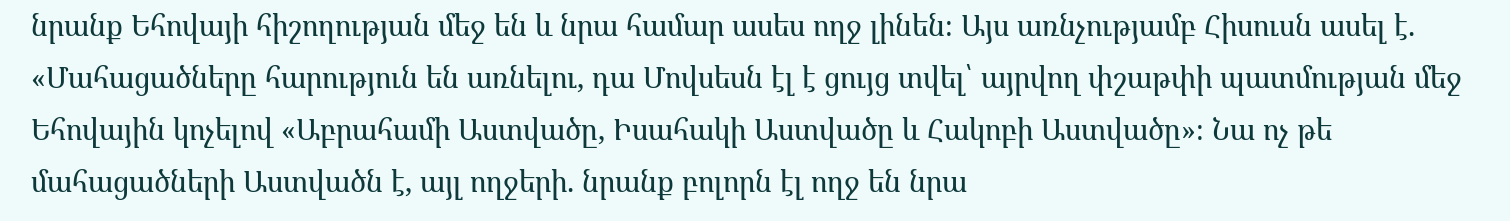նրանք Եհովայի հիշողության մեջ են և նրա համար ասես ողջ լինեն։ Այս առնչությամբ Հիսուսն ասել է. «Մահացածները հարություն են առնելու, դա Մովսեսն էլ է ցույց տվել՝ այրվող փշաթփի պատմության մեջ Եհովային կոչելով «Աբրահամի Աստվածը, Իսահակի Աստվածը և Հակոբի Աստվածը»։ Նա ոչ թե մահացածների Աստվածն է, այլ ողջերի. նրանք բոլորն էլ ողջ են նրա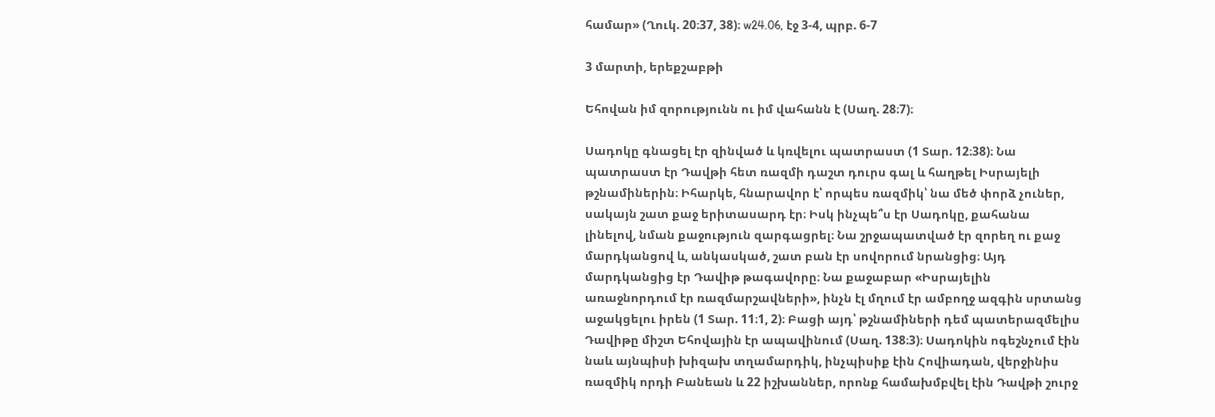համար» (Ղուկ. 20։37, 38)։ w24.06, էջ 3-4, պրբ. 6-7

3 մարտի, երեքշաբթի

Եհովան իմ զորությունն ու իմ վահանն է (Սաղ. 28։7)։

Սադոկը գնացել էր զինված և կռվելու պատրաստ (1 Տար. 12։38)։ Նա պատրաստ էր Դավթի հետ ռազմի դաշտ դուրս գալ և հաղթել Իսրայելի թշնամիներին։ Իհարկե, հնարավոր է՝ որպես ռազմիկ՝ նա մեծ փորձ չուներ, սակայն շատ քաջ երիտասարդ էր։ Իսկ ինչպե՞ս էր Սադոկը, քահանա լինելով, նման քաջություն զարգացրել։ Նա շրջապատված էր զորեղ ու քաջ մարդկանցով և, անկասկած, շատ բան էր սովորում նրանցից։ Այդ մարդկանցից էր Դավիթ թագավորը։ Նա քաջաբար «Իսրայելին առաջնորդում էր ռազմարշավների», ինչն էլ մղում էր ամբողջ ազգին սրտանց աջակցելու իրեն (1 Տար. 11։1, 2)։ Բացի այդ՝ թշնամիների դեմ պատերազմելիս Դավիթը միշտ Եհովային էր ապավինում (Սաղ. 138։3)։ Սադոկին ոգեշնչում էին նաև այնպիսի խիզախ տղամարդիկ, ինչպիսիք էին Հովիադան, վերջինիս ռազմիկ որդի Բանեան և 22 իշխաններ, որոնք համախմբվել էին Դավթի շուրջ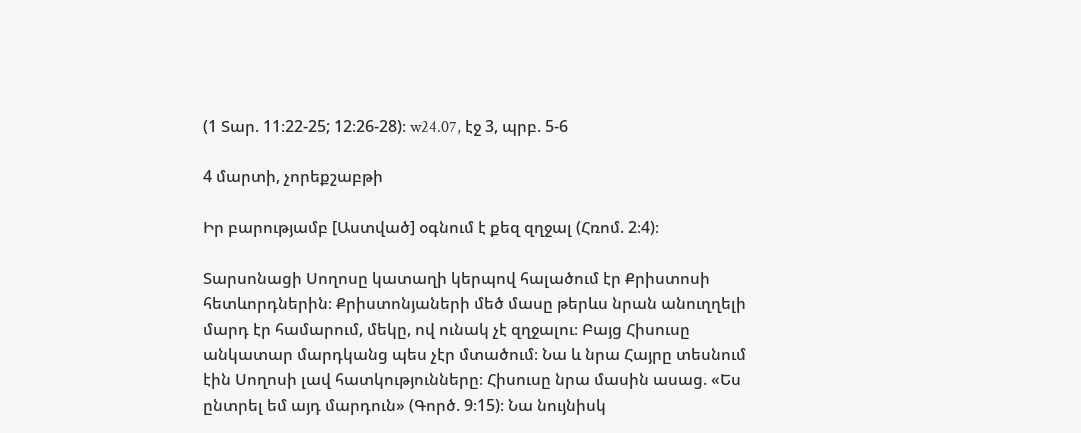(1 Տար. 11։22-25; 12։26-28)։ w24.07, էջ 3, պրբ. 5-6

4 մարտի, չորեքշաբթի

Իր բարությամբ [Աստված] օգնում է քեզ զղջալ (Հռոմ. 2։4)։

Տարսոնացի Սողոսը կատաղի կերպով հալածում էր Քրիստոսի հետևորդներին։ Քրիստոնյաների մեծ մասը թերևս նրան անուղղելի մարդ էր համարում, մեկը, ով ունակ չէ զղջալու։ Բայց Հիսուսը անկատար մարդկանց պես չէր մտածում։ Նա և նրա Հայրը տեսնում էին Սողոսի լավ հատկությունները։ Հիսուսը նրա մասին ասաց. «Ես ընտրել եմ այդ մարդուն» (Գործ. 9։15)։ Նա նույնիսկ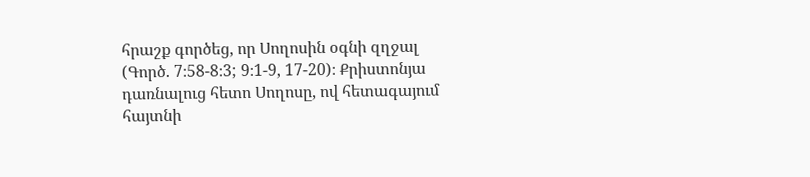հրաշք գործեց, որ Սողոսին օգնի զղջալ (Գործ. 7։58-8։3; 9։1-9, 17-20)։ Քրիստոնյա դառնալուց հետո Սողոսը, ով հետագայում հայտնի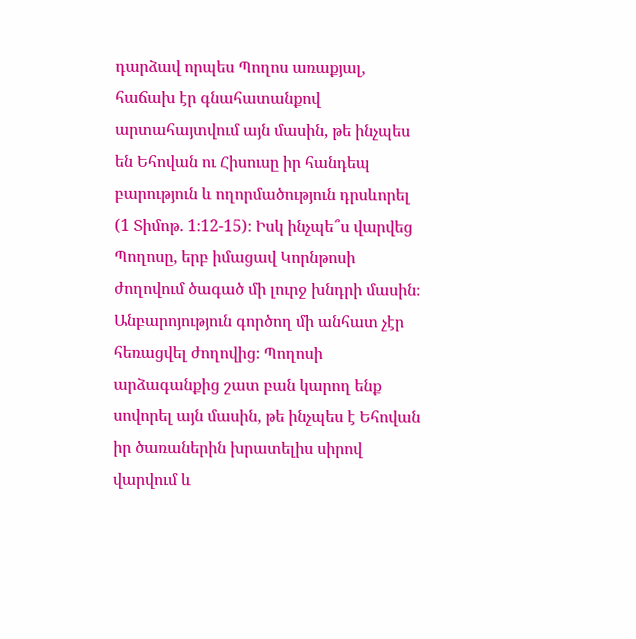դարձավ որպես Պողոս առաքյալ, հաճախ էր գնահատանքով արտահայտվում այն մասին, թե ինչպես են Եհովան ու Հիսուսը իր հանդեպ բարություն և ողորմածություն դրսևորել (1 Տիմոթ. 1։12-15)։ Իսկ ինչպե՞ս վարվեց Պողոսը, երբ իմացավ Կորնթոսի ժողովում ծագած մի լուրջ խնդրի մասին։ Անբարոյություն գործող մի անհատ չէր հեռացվել ժողովից։ Պողոսի արձագանքից շատ բան կարող ենք սովորել այն մասին, թե ինչպես է Եհովան իր ծառաներին խրատելիս սիրով վարվում և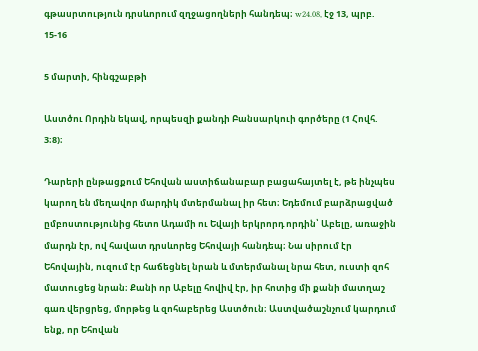գթասրտություն դրսևորում զղջացողների հանդեպ։ w24.08, էջ 13, պրբ. 15-16

5 մարտի, հինգշաբթի

Աստծու Որդին եկավ, որպեսզի քանդի Բանսարկուի գործերը (1 Հովհ. 3։8)։

Դարերի ընթացքում Եհովան աստիճանաբար բացահայտել է, թե ինչպես կարող են մեղավոր մարդիկ մտերմանալ իր հետ։ Եդեմում բարձրացված ըմբոստությունից հետո Ադամի ու Եվայի երկրորդ որդին՝ Աբելը, առաջին մարդն էր, ով հավատ դրսևորեց Եհովայի հանդեպ։ Նա սիրում էր Եհովային, ուզում էր հաճեցնել նրան և մտերմանալ նրա հետ, ուստի զոհ մատուցեց նրան։ Քանի որ Աբելը հովիվ էր, իր հոտից մի քանի մատղաշ գառ վերցրեց, մորթեց և զոհաբերեց Աստծուն։ Աստվածաշնչում կարդում ենք, որ Եհովան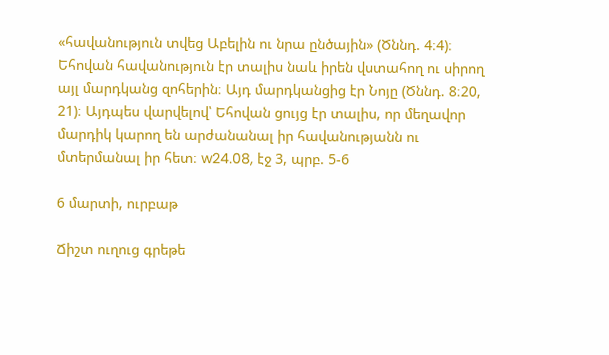«հավանություն տվեց Աբելին ու նրա ընծային» (Ծննդ. 4։4)։ Եհովան հավանություն էր տալիս նաև իրեն վստահող ու սիրող այլ մարդկանց զոհերին։ Այդ մարդկանցից էր Նոյը (Ծննդ. 8։20, 21)։ Այդպես վարվելով՝ Եհովան ցույց էր տալիս, որ մեղավոր մարդիկ կարող են արժանանալ իր հավանությանն ու մտերմանալ իր հետ։ w24.08, էջ 3, պրբ. 5-6

6 մարտի, ուրբաթ

Ճիշտ ուղուց գրեթե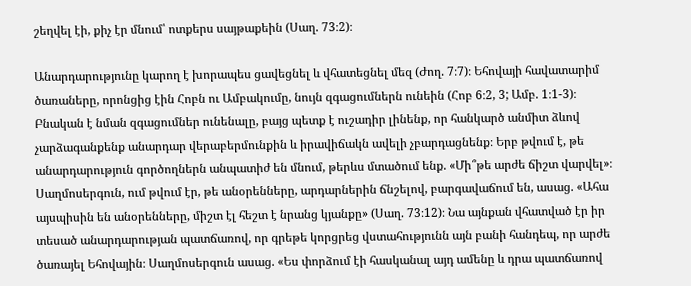շեղվել էի, քիչ էր մնում՝ ոտքերս սայթաքեին (Սաղ. 73։2)։

Անարդարությունը կարող է խորապես ցավեցնել և վհատեցնել մեզ (Ժող. 7։7)։ Եհովայի հավատարիմ ծառաները, որոնցից էին Հոբն ու Ամբակումը, նույն զգացումներն ունեին (Հոբ 6։2, 3; Ամբ. 1։1-3)։ Բնական է նման զգացումներ ունենալը, բայց պետք է ուշադիր լինենք, որ հանկարծ անմիտ ձևով չարձագանքենք անարդար վերաբերմունքին և իրավիճակն ավելի չբարդացնենք։ Երբ թվում է, թե անարդարություն գործողներն անպատիժ են մնում, թերևս մտածում ենք. «Մի՞թե արժե ճիշտ վարվել»։ Սաղմոսերգուն, ում թվում էր, թե անօրենները, արդարներին ճնշելով, բարգավաճում են, ասաց. «Ահա այսպիսին են անօրենները, միշտ էլ հեշտ է նրանց կյանքը» (Սաղ. 73։12)։ Նա այնքան վհատված էր իր տեսած անարդարության պատճառով, որ գրեթե կորցրեց վստահությունն այն բանի հանդեպ, որ արժե ծառայել Եհովային։ Սաղմոսերգուն ասաց. «Ես փորձում էի հասկանալ այդ ամենը և դրա պատճառով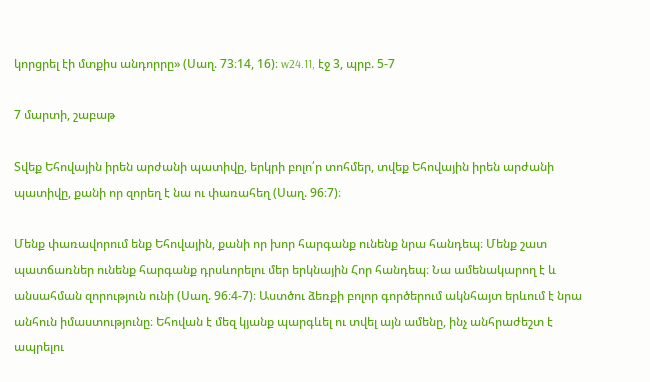կորցրել էի մտքիս անդորրը» (Սաղ. 73։14, 16)։ w24.11, էջ 3, պրբ. 5-7

7 մարտի, շաբաթ

Տվեք Եհովային իրեն արժանի պատիվը, երկրի բոլո՛ր տոհմեր, տվեք Եհովային իրեն արժանի պատիվը, քանի որ զորեղ է նա ու փառահեղ (Սաղ. 96։7)։

Մենք փառավորում ենք Եհովային, քանի որ խոր հարգանք ունենք նրա հանդեպ։ Մենք շատ պատճառներ ունենք հարգանք դրսևորելու մեր երկնային Հոր հանդեպ։ Նա ամենակարող է և անսահման զորություն ունի (Սաղ. 96։4-7)։ Աստծու ձեռքի բոլոր գործերում ակնհայտ երևում է նրա անհուն իմաստությունը։ Եհովան է մեզ կյանք պարգևել ու տվել այն ամենը, ինչ անհրաժեշտ է ապրելու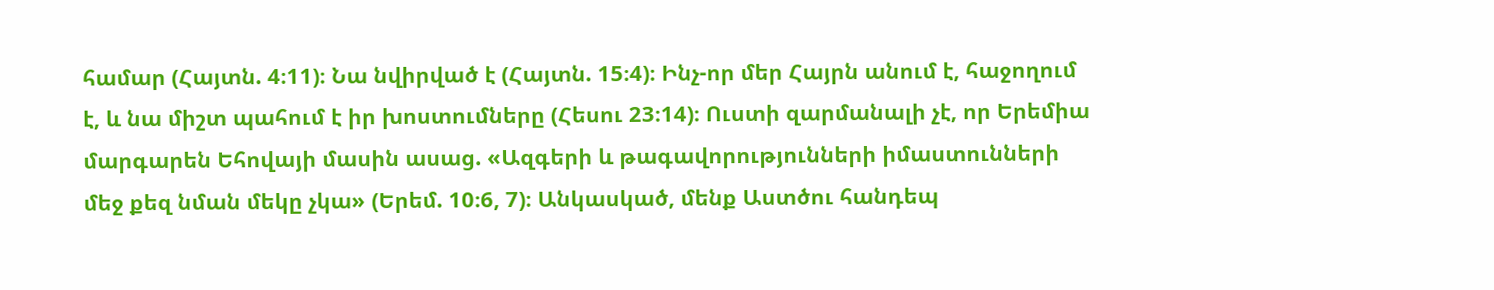համար (Հայտն. 4։11)։ Նա նվիրված է (Հայտն. 15։4)։ Ինչ-որ մեր Հայրն անում է, հաջողում է, և նա միշտ պահում է իր խոստումները (Հեսու 23։14)։ Ուստի զարմանալի չէ, որ Երեմիա մարգարեն Եհովայի մասին ասաց. «Ազգերի և թագավորությունների իմաստունների մեջ քեզ նման մեկը չկա» (Երեմ. 10։6, 7)։ Անկասկած, մենք Աստծու հանդեպ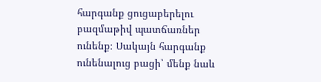հարգանք ցուցաբերելու բազմաթիվ պատճառներ ունենք։ Սակայն հարգանք ունենալուց բացի՝ մենք նաև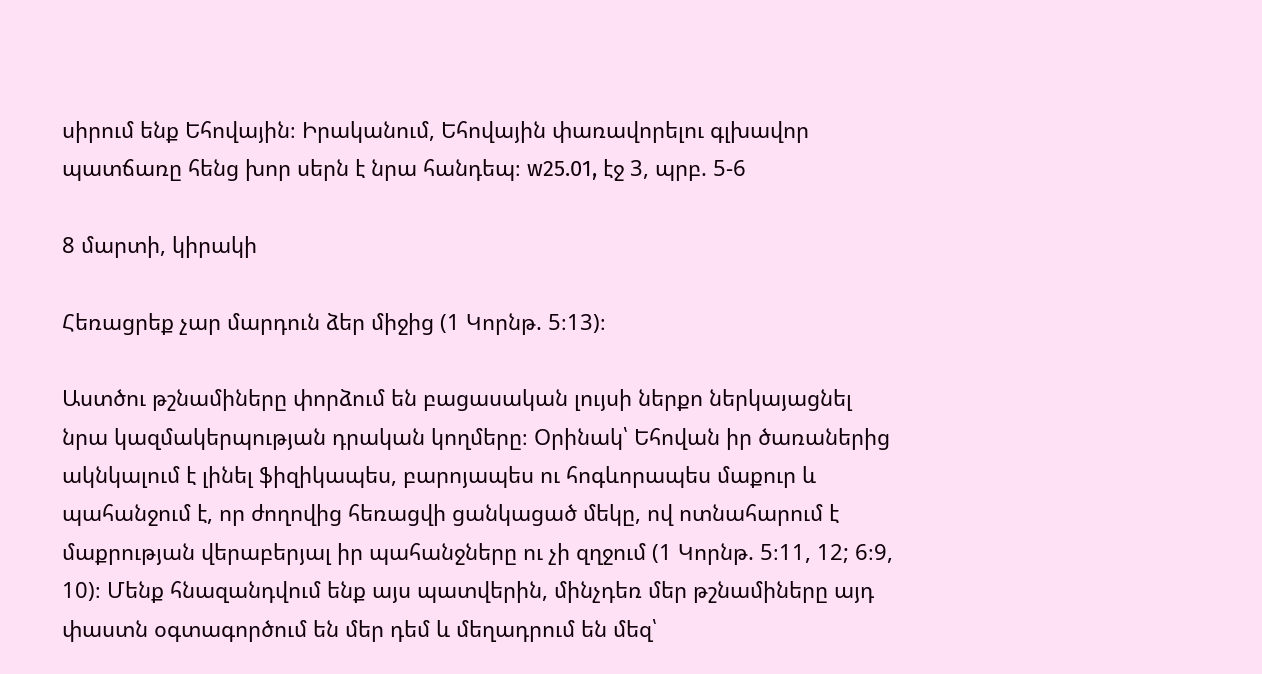սիրում ենք Եհովային։ Իրականում, Եհովային փառավորելու գլխավոր պատճառը հենց խոր սերն է նրա հանդեպ։ w25.01, էջ 3, պրբ. 5-6

8 մարտի, կիրակի

Հեռացրեք չար մարդուն ձեր միջից (1 Կորնթ. 5։13)։

Աստծու թշնամիները փորձում են բացասական լույսի ներքո ներկայացնել նրա կազմակերպության դրական կողմերը։ Օրինակ՝ Եհովան իր ծառաներից ակնկալում է լինել ֆիզիկապես, բարոյապես ու հոգևորապես մաքուր և պահանջում է, որ ժողովից հեռացվի ցանկացած մեկը, ով ոտնահարում է մաքրության վերաբերյալ իր պահանջները ու չի զղջում (1 Կորնթ. 5։11, 12; 6։9, 10)։ Մենք հնազանդվում ենք այս պատվերին, մինչդեռ մեր թշնամիները այդ փաստն օգտագործում են մեր դեմ և մեղադրում են մեզ՝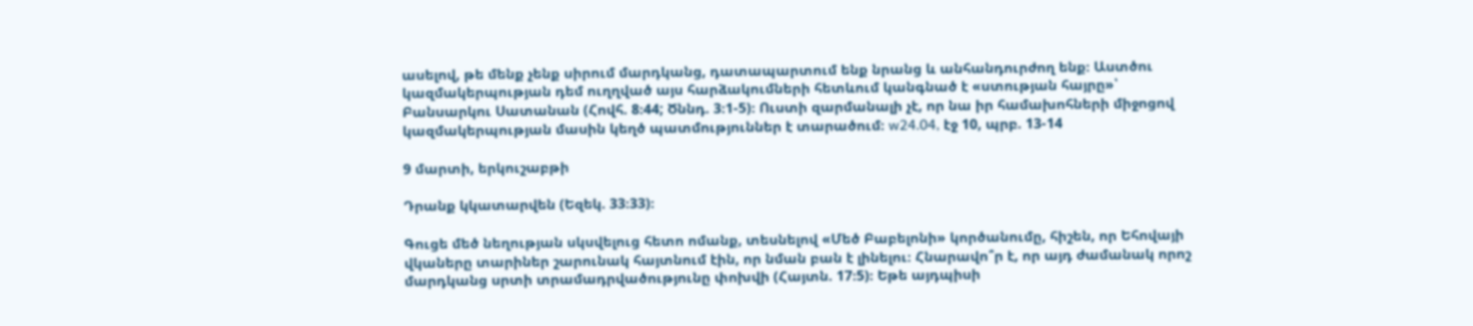ասելով, թե մենք չենք սիրում մարդկանց, դատապարտում ենք նրանց և անհանդուրժող ենք։ Աստծու կազմակերպության դեմ ուղղված այս հարձակումների հետևում կանգնած է «ստության հայրը»՝ Բանսարկու Սատանան (Հովհ. 8։44; Ծննդ. 3։1-5)։ Ուստի զարմանալի չէ, որ նա իր համախոհների միջոցով կազմակերպության մասին կեղծ պատմություններ է տարածում։ w24.04, էջ 10, պրբ. 13-14

9 մարտի, երկուշաբթի

Դրանք կկատարվեն (Եզեկ. 33։33)։

Գուցե մեծ նեղության սկսվելուց հետո ոմանք, տեսնելով «Մեծ Բաբելոնի» կործանումը, հիշեն, որ Եհովայի վկաները տարիներ շարունակ հայտնում էին, որ նման բան է լինելու։ Հնարավո՞ր է, որ այդ ժամանակ որոշ մարդկանց սրտի տրամադրվածությունը փոխվի (Հայտն. 17։5)։ Եթե այդպիսի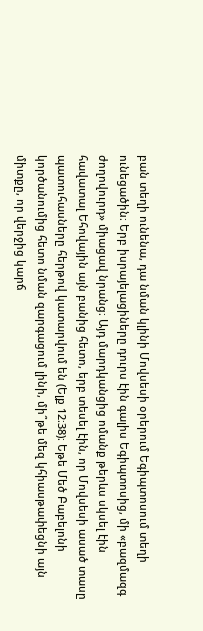բան տեղի ունենա, դա նման կլինի Մովսեսի օրերում Եգիպտոսում տեղի ունեցածին։ Երբ իսրայելացիները դուրս էին գալիս Եգիպտոսից, մի «բազմազգ ժողովուրդ» միացավ նրանց։ Այդ մարդկանցից ոմանք թերևս սկսել էին հավատալ Եհովային այն բանից հետո, երբ տեսել էին, որ Մովսեսի ասած տասը պատուհասները հերթով կատարվում են (Ելք 12։38)։ Եթե Մեծ Բաբելոնի կործանումից հետո նման զարգացում լինի, մի՞թե մեզ կհիասթափեցնի այն միտքը, որ վերջից կարճ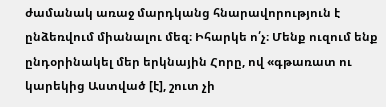ժամանակ առաջ մարդկանց հնարավորություն է ընձեռվում միանալու մեզ։ Իհարկե ո՛չ։ Մենք ուզում ենք ընդօրինակել մեր երկնային Հորը, ով «գթառատ ու կարեկից Աստված [է], շուտ չի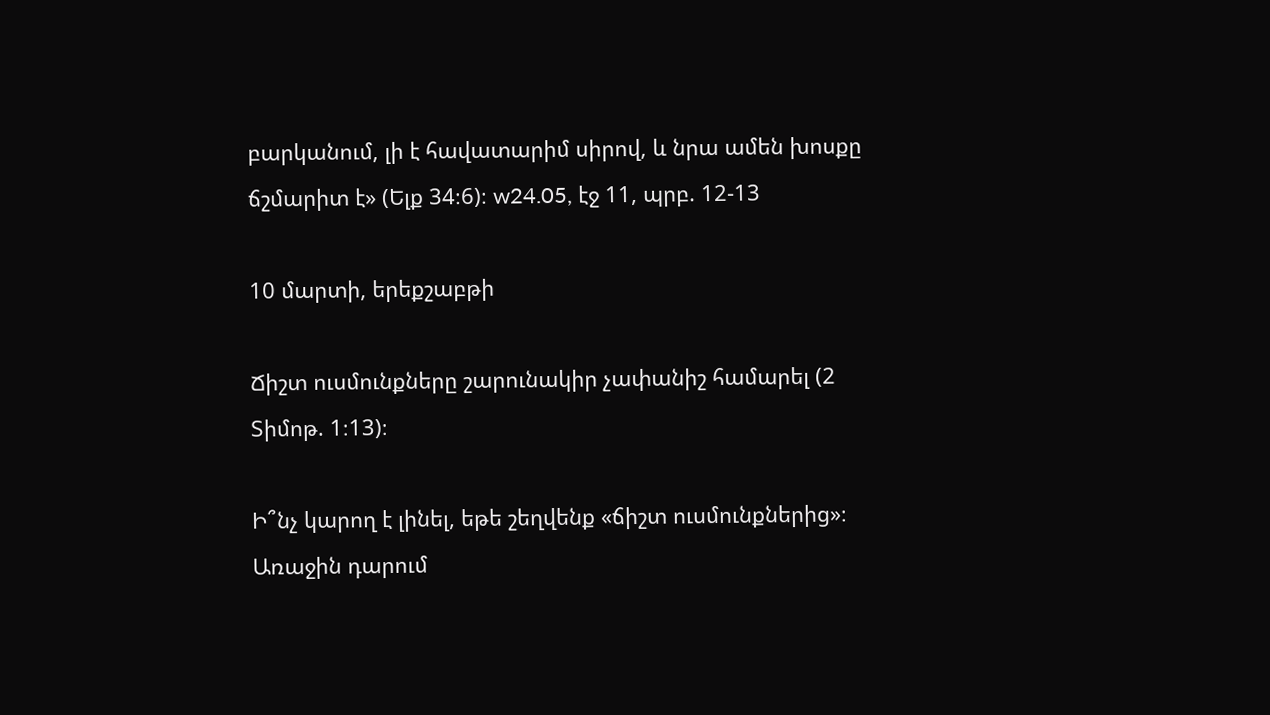բարկանում, լի է հավատարիմ սիրով, և նրա ամեն խոսքը ճշմարիտ է» (Ելք 34։6)։ w24.05, էջ 11, պրբ. 12-13

10 մարտի, երեքշաբթի

Ճիշտ ուսմունքները շարունակիր չափանիշ համարել (2 Տիմոթ. 1։13)։

Ի՞նչ կարող է լինել, եթե շեղվենք «ճիշտ ուսմունքներից»։ Առաջին դարում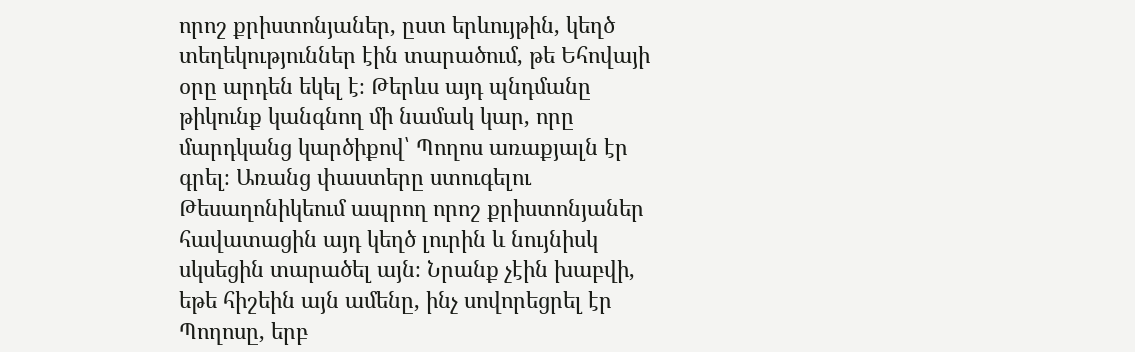որոշ քրիստոնյաներ, ըստ երևույթին, կեղծ տեղեկություններ էին տարածում, թե Եհովայի օրը արդեն եկել է։ Թերևս այդ պնդմանը թիկունք կանգնող մի նամակ կար, որը մարդկանց կարծիքով՝ Պողոս առաքյալն էր գրել։ Առանց փաստերը ստուգելու Թեսաղոնիկեում ապրող որոշ քրիստոնյաներ հավատացին այդ կեղծ լուրին և նույնիսկ սկսեցին տարածել այն։ Նրանք չէին խաբվի, եթե հիշեին այն ամենը, ինչ սովորեցրել էր Պողոսը, երբ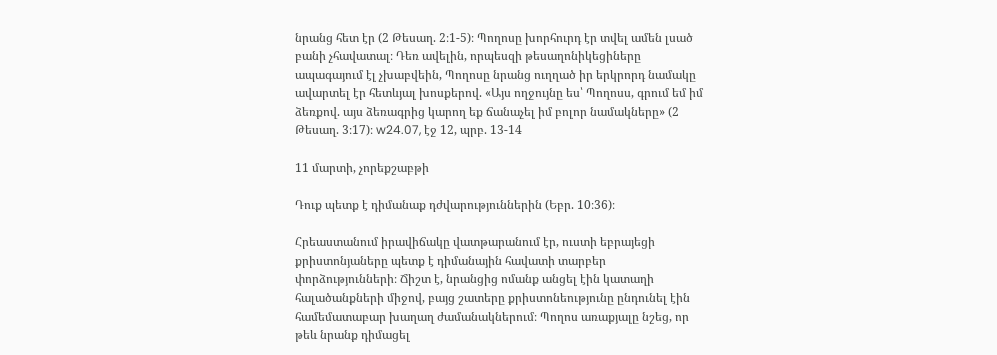նրանց հետ էր (2 Թեսաղ. 2։1-5)։ Պողոսը խորհուրդ էր տվել ամեն լսած բանի չհավատալ։ Դեռ ավելին, որպեսզի թեսաղոնիկեցիները ապագայում էլ չխաբվեին, Պողոսը նրանց ուղղած իր երկրորդ նամակը ավարտել էր հետևյալ խոսքերով. «Այս ողջույնը ես՝ Պողոսս, գրում եմ իմ ձեռքով. այս ձեռագրից կարող եք ճանաչել իմ բոլոր նամակները» (2 Թեսաղ. 3։17)։ w24.07, էջ 12, պրբ. 13-14

11 մարտի, չորեքշաբթի

Դուք պետք է դիմանաք դժվարություններին (Եբր. 10։36)։

Հրեաստանում իրավիճակը վատթարանում էր, ուստի եբրայեցի քրիստոնյաները պետք է դիմանային հավատի տարբեր փորձությունների։ Ճիշտ է, նրանցից ոմանք անցել էին կատաղի հալածանքների միջով, բայց շատերը քրիստոնեությունը ընդունել էին համեմատաբար խաղաղ ժամանակներում։ Պողոս առաքյալը նշեց, որ թեև նրանք դիմացել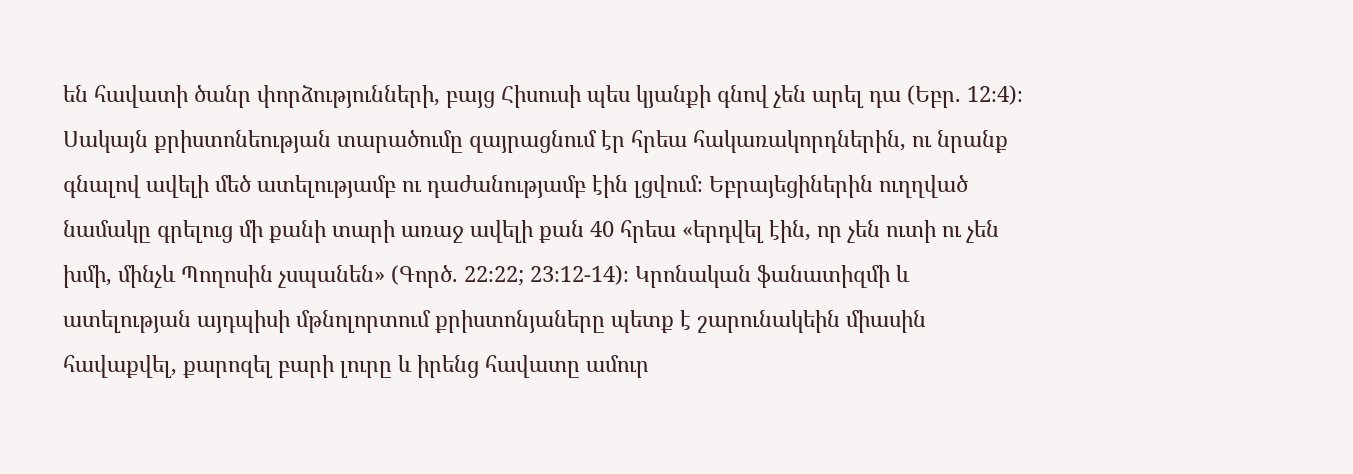են հավատի ծանր փորձությունների, բայց Հիսուսի պես կյանքի գնով չեն արել դա (Եբր. 12։4)։ Սակայն քրիստոնեության տարածումը զայրացնում էր հրեա հակառակորդներին, ու նրանք գնալով ավելի մեծ ատելությամբ ու դաժանությամբ էին լցվում։ Եբրայեցիներին ուղղված նամակը գրելուց մի քանի տարի առաջ ավելի քան 40 հրեա «երդվել էին, որ չեն ուտի ու չեն խմի, մինչև Պողոսին չսպանեն» (Գործ. 22։22; 23։12-14)։ Կրոնական ֆանատիզմի և ատելության այդպիսի մթնոլորտում քրիստոնյաները պետք է շարունակեին միասին հավաքվել, քարոզել բարի լուրը և իրենց հավատը ամուր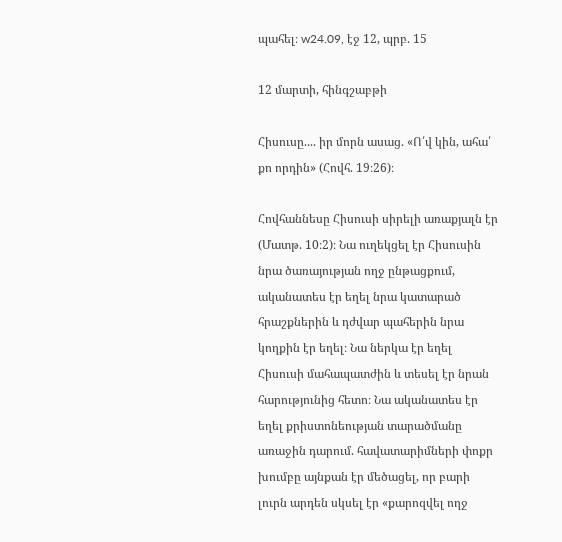պահել։ w24.09, էջ 12, պրբ. 15

12 մարտի, հինգշաբթի

Հիսուսը.... իր մորն ասաց. «Ո՛վ կին, ահա՛ քո որդին» (Հովհ. 19։26)։

Հովհաննեսը Հիսուսի սիրելի առաքյալն էր (Մատթ. 10։2)։ Նա ուղեկցել էր Հիսուսին նրա ծառայության ողջ ընթացքում, ականատես էր եղել նրա կատարած հրաշքներին և դժվար պահերին նրա կողքին էր եղել։ Նա ներկա էր եղել Հիսուսի մահապատժին և տեսել էր նրան հարությունից հետո։ Նա ականատես էր եղել քրիստոնեության տարածմանը առաջին դարում. հավատարիմների փոքր խումբը այնքան էր մեծացել, որ բարի լուրն արդեն սկսել էր «քարոզվել ողջ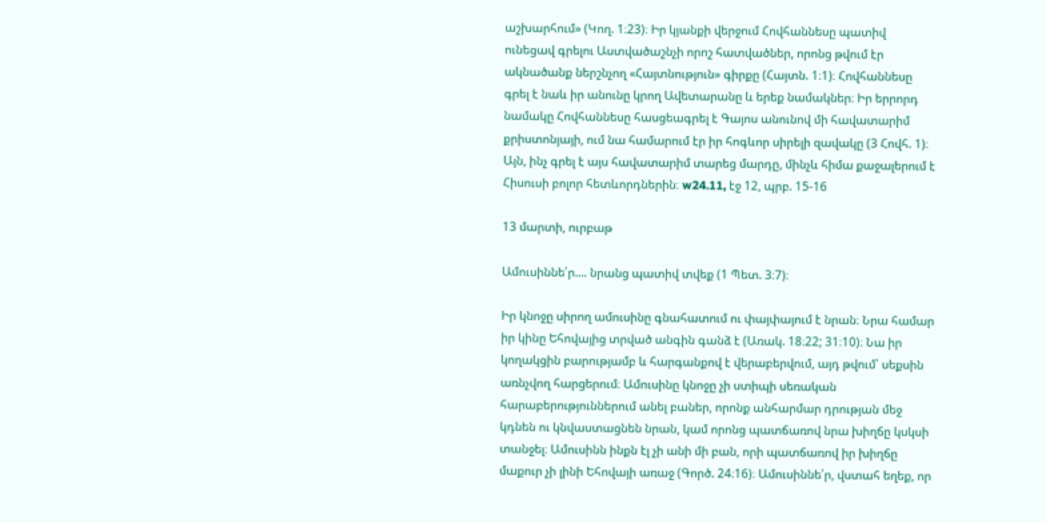աշխարհում» (Կող. 1։23)։ Իր կյանքի վերջում Հովհաննեսը պատիվ ունեցավ գրելու Աստվածաշնչի որոշ հատվածներ, որոնց թվում էր ակնածանք ներշնչող «Հայտնություն» գիրքը (Հայտն. 1։1)։ Հովհաննեսը գրել է նաև իր անունը կրող Ավետարանը և երեք նամակներ։ Իր երրորդ նամակը Հովհաննեսը հասցեագրել է Գայոս անունով մի հավատարիմ քրիստոնյայի, ում նա համարում էր իր հոգևոր սիրելի զավակը (3 Հովհ. 1)։ Այն, ինչ գրել է այս հավատարիմ տարեց մարդը, մինչև հիմա քաջալերում է Հիսուսի բոլոր հետևորդներին։ w24.11, էջ 12, պրբ. 15-16

13 մարտի, ուրբաթ

Ամուսիննե՛ր.... նրանց պատիվ տվեք (1 Պետ. 3։7)։

Իր կնոջը սիրող ամուսինը գնահատում ու փայփայում է նրան։ Նրա համար իր կինը Եհովայից տրված անգին գանձ է (Առակ. 18։22; 31։10)։ Նա իր կողակցին բարությամբ և հարգանքով է վերաբերվում, այդ թվում՝ սեքսին առնչվող հարցերում։ Ամուսինը կնոջը չի ստիպի սեռական հարաբերություններում անել բաներ, որոնք անհարմար դրության մեջ կդնեն ու կնվաստացնեն նրան, կամ որոնց պատճառով նրա խիղճը կսկսի տանջել։ Ամուսինն ինքն էլ չի անի մի բան, որի պատճառով իր խիղճը մաքուր չի լինի Եհովայի առաջ (Գործ. 24։16)։ Ամուսիննե՛ր, վստահ եղեք, որ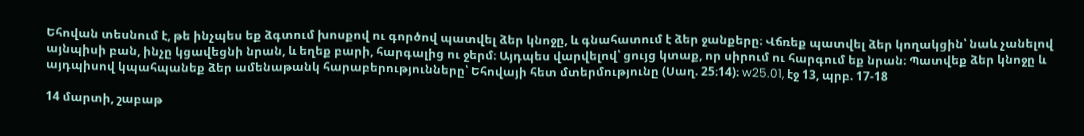Եհովան տեսնում է, թե ինչպես եք ձգտում խոսքով ու գործով պատվել ձեր կնոջը, և գնահատում է ձեր ջանքերը։ Վճռեք պատվել ձեր կողակցին՝ նաև չանելով այնպիսի բան, ինչը կցավեցնի նրան, և եղեք բարի, հարգալից ու ջերմ։ Այդպես վարվելով՝ ցույց կտաք, որ սիրում ու հարգում եք նրան։ Պատվեք ձեր կնոջը և այդպիսով կպահպանեք ձեր ամենաթանկ հարաբերությունները՝ Եհովայի հետ մտերմությունը (Սաղ. 25։14)։ w25.01, էջ 13, պրբ. 17-18

14 մարտի, շաբաթ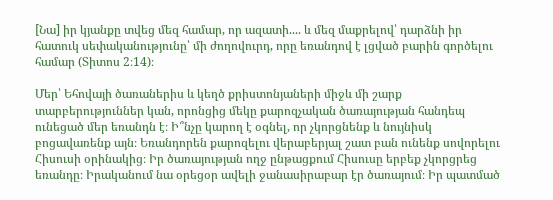[Նա] իր կյանքը տվեց մեզ համար, որ ազատի.... և մեզ մաքրելով՝ դարձնի իր հատուկ սեփականությունը՝ մի ժողովուրդ, որը եռանդով է լցված բարին գործելու համար (Տիտոս 2։14)։

Մեր՝ Եհովայի ծառաներիս և կեղծ քրիստոնյաների միջև մի շարք տարբերություններ կան, որոնցից մեկը քարոզչական ծառայության հանդեպ ունեցած մեր եռանդն է։ Ի՞նչը կարող է օգնել, որ չկորցնենք և նույնիսկ բոցավառենք այն։ Եռանդորեն քարոզելու վերաբերյալ շատ բան ունենք սովորելու Հիսուսի օրինակից։ Իր ծառայության ողջ ընթացքում Հիսուսը երբեք չկորցրեց եռանդը։ Իրականում նա օրեցօր ավելի ջանասիրաբար էր ծառայում։ Իր պատմած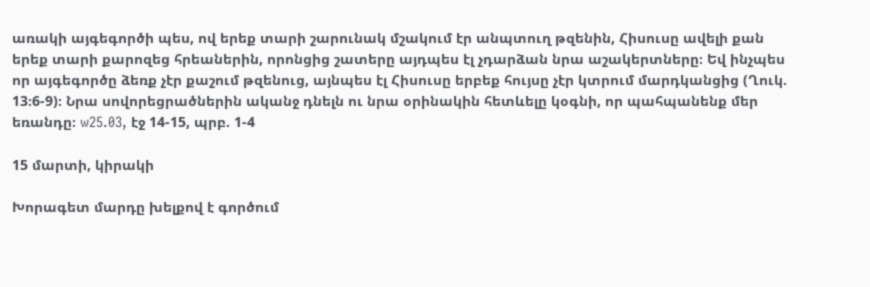առակի այգեգործի պես, ով երեք տարի շարունակ մշակում էր անպտուղ թզենին, Հիսուսը ավելի քան երեք տարի քարոզեց հրեաներին, որոնցից շատերը այդպես էլ չդարձան նրա աշակերտները։ Եվ ինչպես որ այգեգործը ձեռք չէր քաշում թզենուց, այնպես էլ Հիսուսը երբեք հույսը չէր կտրում մարդկանցից (Ղուկ. 13։6-9)։ Նրա սովորեցրածներին ականջ դնելն ու նրա օրինակին հետևելը կօգնի, որ պահպանենք մեր եռանդը։ w25.03, էջ 14-15, պրբ. 1-4

15 մարտի, կիրակի

Խորագետ մարդը խելքով է գործում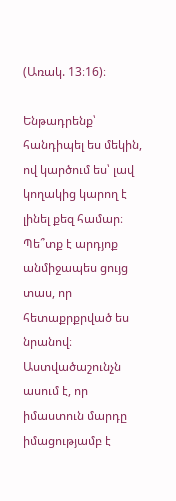(Առակ. 13։16)։

Ենթադրենք՝ հանդիպել ես մեկին, ով կարծում ես՝ լավ կողակից կարող է լինել քեզ համար։ Պե՞տք է արդյոք անմիջապես ցույց տաս, որ հետաքրքրված ես նրանով։ Աստվածաշունչն ասում է, որ իմաստուն մարդը իմացությամբ է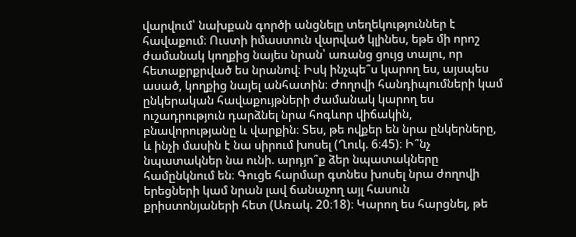վարվում՝ նախքան գործի անցնելը տեղեկություններ է հավաքում։ Ուստի իմաստուն վարված կլինես, եթե մի որոշ ժամանակ կողքից նայես նրան՝ առանց ցույց տալու, որ հետաքրքրված ես նրանով։ Իսկ ինչպե՞ս կարող ես, այսպես ասած, կողքից նայել անհատին։ Ժողովի հանդիպումների կամ ընկերական հավաքույթների ժամանակ կարող ես ուշադրություն դարձնել նրա հոգևոր վիճակին, բնավորությանը և վարքին։ Տես, թե ովքեր են նրա ընկերները, և ինչի մասին է նա սիրում խոսել (Ղուկ. 6։45)։ Ի՞նչ նպատակներ նա ունի. արդյո՞ք ձեր նպատակները համընկնում են։ Գուցե հարմար գտնես խոսել նրա ժողովի երեցների կամ նրան լավ ճանաչող այլ հասուն քրիստոնյաների հետ (Առակ. 20։18)։ Կարող ես հարցնել, թե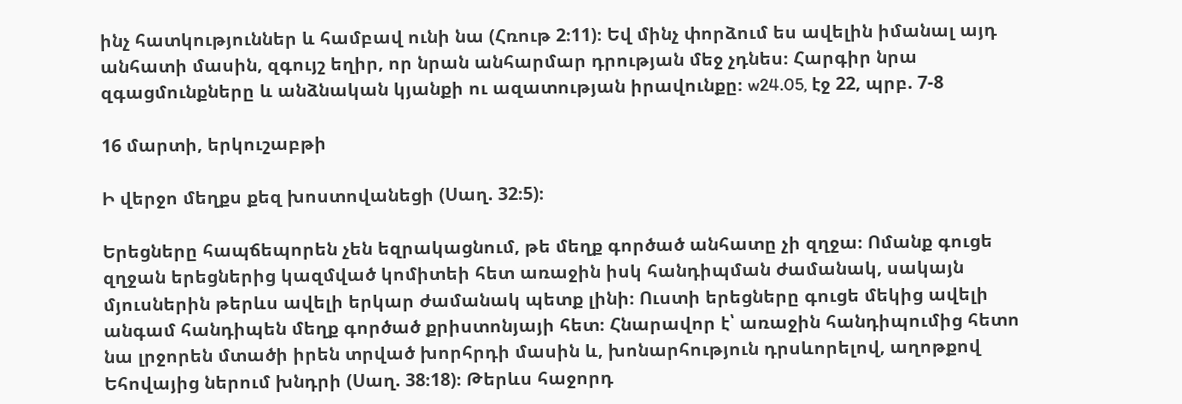ինչ հատկություններ և համբավ ունի նա (Հռութ 2։11)։ Եվ մինչ փորձում ես ավելին իմանալ այդ անհատի մասին, զգույշ եղիր, որ նրան անհարմար դրության մեջ չդնես։ Հարգիր նրա զգացմունքները և անձնական կյանքի ու ազատության իրավունքը։ w24.05, էջ 22, պրբ. 7-8

16 մարտի, երկուշաբթի

Ի վերջո մեղքս քեզ խոստովանեցի (Սաղ. 32։5)։

Երեցները հապճեպորեն չեն եզրակացնում, թե մեղք գործած անհատը չի զղջա։ Ոմանք գուցե զղջան երեցներից կազմված կոմիտեի հետ առաջին իսկ հանդիպման ժամանակ, սակայն մյուսներին թերևս ավելի երկար ժամանակ պետք լինի։ Ուստի երեցները գուցե մեկից ավելի անգամ հանդիպեն մեղք գործած քրիստոնյայի հետ։ Հնարավոր է՝ առաջին հանդիպումից հետո նա լրջորեն մտածի իրեն տրված խորհրդի մասին և, խոնարհություն դրսևորելով, աղոթքով Եհովայից ներում խնդրի (Սաղ. 38։18)։ Թերևս հաջորդ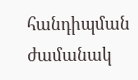հանդիպման ժամանակ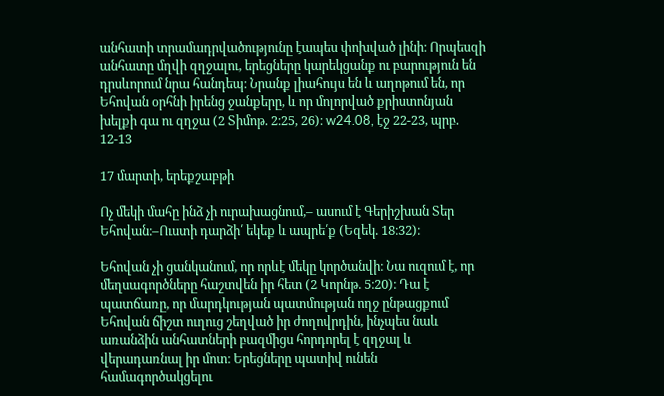անհատի տրամադրվածությունը էապես փոխված լինի։ Որպեսզի անհատը մղվի զղջալու, երեցները կարեկցանք ու բարություն են դրսևորում նրա հանդեպ։ Նրանք լիահույս են և աղոթում են, որ Եհովան օրհնի իրենց ջանքերը, և որ մոլորված քրիստոնյան խելքի գա ու զղջա (2 Տիմոթ. 2։25, 26)։ w24.08, էջ 22-23, պրբ. 12-13

17 մարտի, երեքշաբթի

Ոչ մեկի մահը ինձ չի ուրախացնում,– ասում է Գերիշխան Տեր Եհովան։–Ուստի դարձի՛ եկեք և ապրե՛ք (Եզեկ. 18։32)։

Եհովան չի ցանկանում, որ որևէ մեկը կործանվի։ Նա ուզում է, որ մեղսագործները հաշտվեն իր հետ (2 Կորնթ. 5։20)։ Դա է պատճառը, որ մարդկության պատմության ողջ ընթացքում Եհովան ճիշտ ուղուց շեղված իր ժողովրդին, ինչպես նաև առանձին անհատների բազմիցս հորդորել է զղջալ և վերադառնալ իր մոտ։ Երեցները պատիվ ունեն համագործակցելու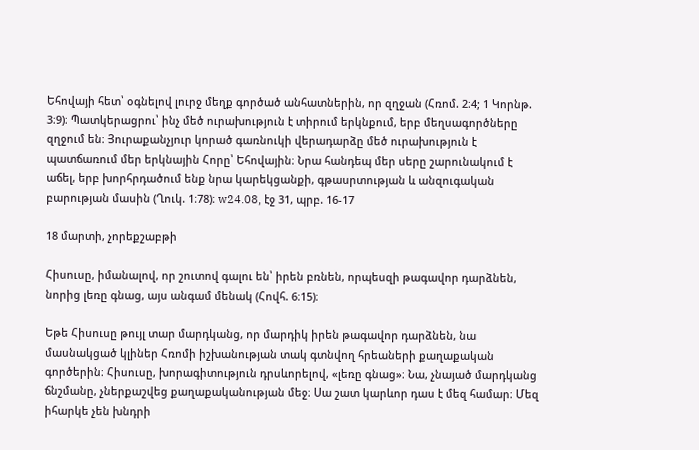Եհովայի հետ՝ օգնելով լուրջ մեղք գործած անհատներին, որ զղջան (Հռոմ. 2։4; 1 Կորնթ. 3։9)։ Պատկերացրու՝ ինչ մեծ ուրախություն է տիրում երկնքում, երբ մեղսագործները զղջում են։ Յուրաքանչյուր կորած գառնուկի վերադարձը մեծ ուրախություն է պատճառում մեր երկնային Հորը՝ Եհովային։ Նրա հանդեպ մեր սերը շարունակում է աճել, երբ խորհրդածում ենք նրա կարեկցանքի, գթասրտության և անզուգական բարության մասին (Ղուկ. 1։78)։ w24.08, էջ 31, պրբ. 16-17

18 մարտի, չորեքշաբթի

Հիսուսը, իմանալով, որ շուտով գալու են՝ իրեն բռնեն, որպեսզի թագավոր դարձնեն, նորից լեռը գնաց, այս անգամ մենակ (Հովհ. 6։15)։

Եթե Հիսուսը թույլ տար մարդկանց, որ մարդիկ իրեն թագավոր դարձնեն, նա մասնակցած կլիներ Հռոմի իշխանության տակ գտնվող հրեաների քաղաքական գործերին։ Հիսուսը, խորագիտություն դրսևորելով, «լեռը գնաց»։ Նա, չնայած մարդկանց ճնշմանը, չներքաշվեց քաղաքականության մեջ։ Սա շատ կարևոր դաս է մեզ համար։ Մեզ իհարկե չեն խնդրի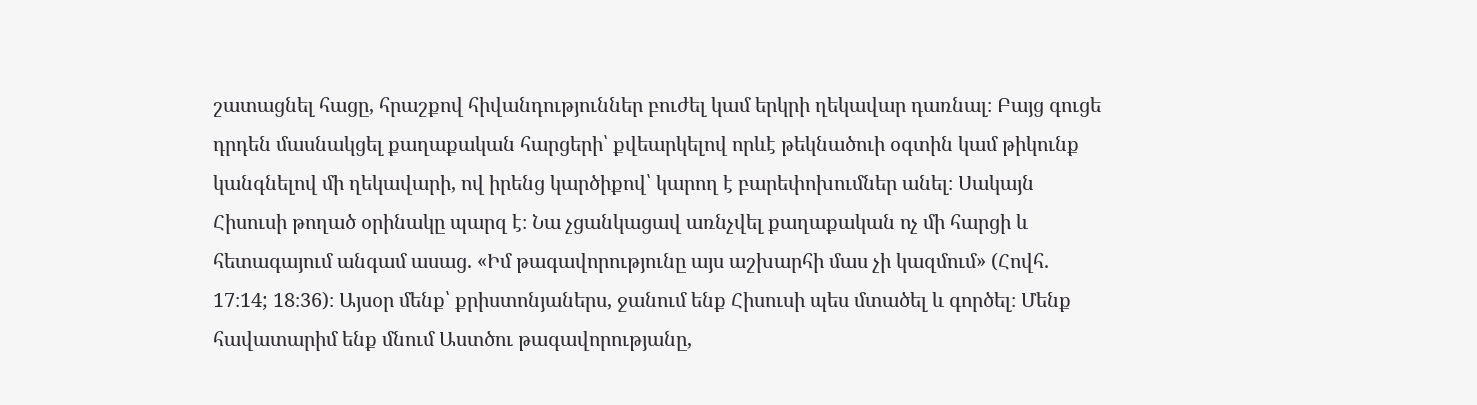շատացնել հացը, հրաշքով հիվանդություններ բուժել կամ երկրի ղեկավար դառնալ։ Բայց գուցե դրդեն մասնակցել քաղաքական հարցերի՝ քվեարկելով որևէ թեկնածուի օգտին կամ թիկունք կանգնելով մի ղեկավարի, ով իրենց կարծիքով՝ կարող է բարեփոխումներ անել։ Սակայն Հիսուսի թողած օրինակը պարզ է։ Նա չցանկացավ առնչվել քաղաքական ոչ մի հարցի և հետագայում անգամ ասաց. «Իմ թագավորությունը այս աշխարհի մաս չի կազմում» (Հովհ. 17։14; 18։36)։ Այսօր մենք՝ քրիստոնյաներս, ջանում ենք Հիսուսի պես մտածել և գործել։ Մենք հավատարիմ ենք մնում Աստծու թագավորությանը,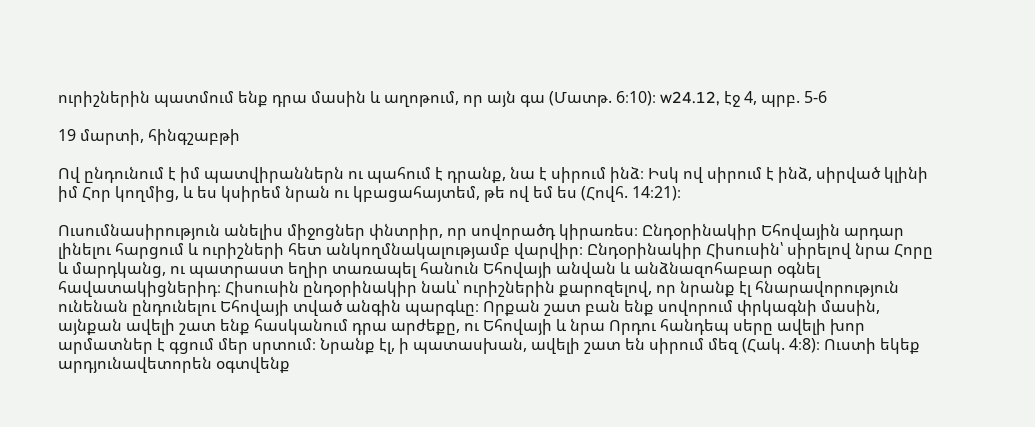ուրիշներին պատմում ենք դրա մասին և աղոթում, որ այն գա (Մատթ. 6։10)։ w24.12, էջ 4, պրբ. 5-6

19 մարտի, հինգշաբթի

Ով ընդունում է իմ պատվիրաններն ու պահում է դրանք, նա է սիրում ինձ։ Իսկ ով սիրում է ինձ, սիրված կլինի իմ Հոր կողմից, և ես կսիրեմ նրան ու կբացահայտեմ, թե ով եմ ես (Հովհ. 14։21)։

Ուսումնասիրություն անելիս միջոցներ փնտրիր, որ սովորածդ կիրառես։ Ընդօրինակիր Եհովային արդար լինելու հարցում և ուրիշների հետ անկողմնակալությամբ վարվիր։ Ընդօրինակիր Հիսուսին՝ սիրելով նրա Հորը և մարդկանց, ու պատրաստ եղիր տառապել հանուն Եհովայի անվան և անձնազոհաբար օգնել հավատակիցներիդ։ Հիսուսին ընդօրինակիր նաև՝ ուրիշներին քարոզելով, որ նրանք էլ հնարավորություն ունենան ընդունելու Եհովայի տված անգին պարգևը։ Որքան շատ բան ենք սովորում փրկագնի մասին, այնքան ավելի շատ ենք հասկանում դրա արժեքը, ու Եհովայի և նրա Որդու հանդեպ սերը ավելի խոր արմատներ է գցում մեր սրտում։ Նրանք էլ, ի պատասխան, ավելի շատ են սիրում մեզ (Հակ. 4։8)։ Ուստի եկեք արդյունավետորեն օգտվենք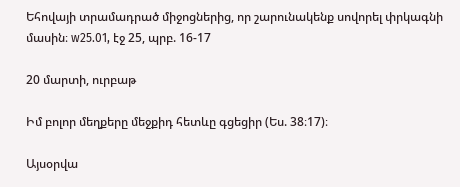Եհովայի տրամադրած միջոցներից, որ շարունակենք սովորել փրկագնի մասին։ w25.01, էջ 25, պրբ. 16-17

20 մարտի, ուրբաթ

Իմ բոլոր մեղքերը մեջքիդ հետևը գցեցիր (Ես. 38։17)։

Այսօրվա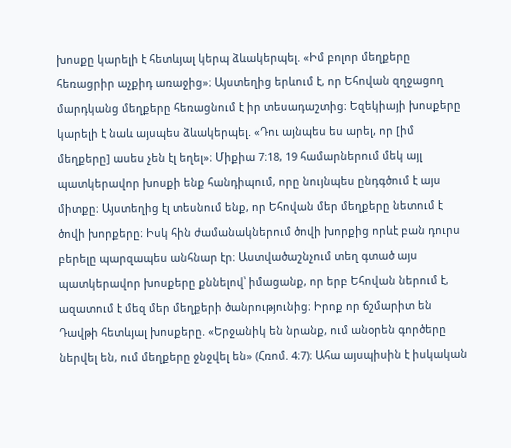խոսքը կարելի է հետևյալ կերպ ձևակերպել. «Իմ բոլոր մեղքերը հեռացրիր աչքիդ առաջից»։ Այստեղից երևում է, որ Եհովան զղջացող մարդկանց մեղքերը հեռացնում է իր տեսադաշտից։ Եզեկիայի խոսքերը կարելի է նաև այսպես ձևակերպել. «Դու այնպես ես արել, որ [իմ մեղքերը] ասես չեն էլ եղել»։ Միքիա 7։18, 19 համարներում մեկ այլ պատկերավոր խոսքի ենք հանդիպում, որը նույնպես ընդգծում է այս միտքը։ Այստեղից էլ տեսնում ենք, որ Եհովան մեր մեղքերը նետում է ծովի խորքերը։ Իսկ հին ժամանակներում ծովի խորքից որևէ բան դուրս բերելը պարզապես անհնար էր։ Աստվածաշնչում տեղ գտած այս պատկերավոր խոսքերը քննելով՝ իմացանք, որ երբ Եհովան ներում է, ազատում է մեզ մեր մեղքերի ծանրությունից։ Իրոք որ ճշմարիտ են Դավթի հետևյալ խոսքերը. «Երջանիկ են նրանք, ում անօրեն գործերը ներվել են, ում մեղքերը ջնջվել են» (Հռոմ. 4։7)։ Ահա այսպիսին է իսկական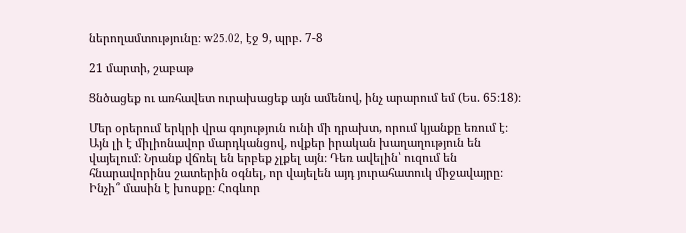ներողամտությունը։ w25.02, էջ 9, պրբ. 7-8

21 մարտի, շաբաթ

Ցնծացեք ու առհավետ ուրախացեք այն ամենով, ինչ արարում եմ (Ես. 65։18)։

Մեր օրերում երկրի վրա գոյություն ունի մի դրախտ, որում կյանքը եռում է։ Այն լի է միլիոնավոր մարդկանցով, ովքեր իրական խաղաղություն են վայելում։ Նրանք վճռել են երբեք չլքել այն։ Դեռ ավելին՝ ուզում են հնարավորինս շատերին օգնել, որ վայելեն այդ յուրահատուկ միջավայրը։ Ինչի՞ մասին է խոսքը։ Հոգևոր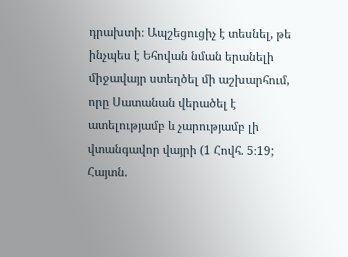դրախտի։ Ապշեցուցիչ է տեսնել, թե ինչպես է Եհովան նման երանելի միջավայր ստեղծել մի աշխարհում, որը Սատանան վերածել է ատելությամբ և չարությամբ լի վտանգավոր վայրի (1 Հովհ. 5։19; Հայտն.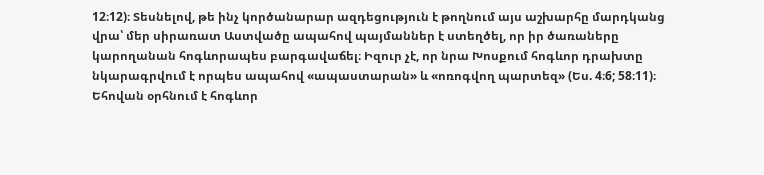12։12)։ Տեսնելով, թե ինչ կործանարար ազդեցություն է թողնում այս աշխարհը մարդկանց վրա՝ մեր սիրառատ Աստվածը ապահով պայմաններ է ստեղծել, որ իր ծառաները կարողանան հոգևորապես բարգավաճել։ Իզուր չէ, որ նրա Խոսքում հոգևոր դրախտը նկարագրվում է որպես ապահով «ապաստարան» և «ոռոգվող պարտեզ» (Ես. 4։6; 58։11)։ Եհովան օրհնում է հոգևոր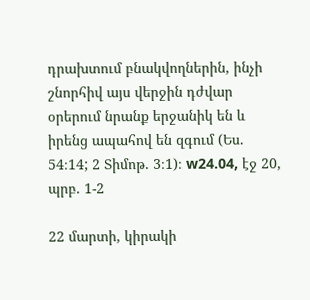դրախտում բնակվողներին, ինչի շնորհիվ այս վերջին դժվար օրերում նրանք երջանիկ են և իրենց ապահով են զգում (Ես. 54։14; 2 Տիմոթ. 3։1)։ w24.04, էջ 20, պրբ. 1-2

22 մարտի, կիրակի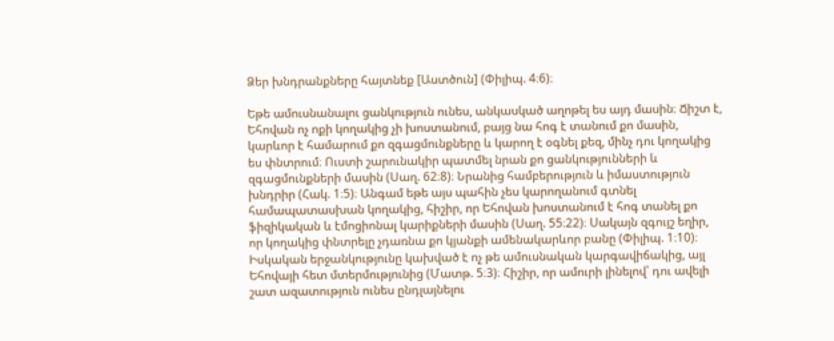Ձեր խնդրանքները հայտնեք [Աստծուն] (Փիլիպ. 4։6)։

Եթե ամուսնանալու ցանկություն ունես, անկասկած աղոթել ես այդ մասին։ Ճիշտ է, Եհովան ոչ ոքի կողակից չի խոստանում, բայց նա հոգ է տանում քո մասին, կարևոր է համարում քո զգացմունքները և կարող է օգնել քեզ, մինչ դու կողակից ես փնտրում։ Ուստի շարունակիր պատմել նրան քո ցանկությունների և զգացմունքների մասին (Սաղ. 62։8)։ Նրանից համբերություն և իմաստություն խնդրիր (Հակ. 1։5)։ Անգամ եթե այս պահին չես կարողանում գտնել համապատասխան կողակից, հիշիր, որ Եհովան խոստանում է հոգ տանել քո ֆիզիկական և էմոցիոնալ կարիքների մասին (Սաղ. 55։22)։ Սակայն զգույշ եղիր, որ կողակից փնտրելը չդառնա քո կյանքի ամենակարևոր բանը (Փիլիպ. 1։10)։ Իսկական երջանկությունը կախված է ոչ թե ամուսնական կարգավիճակից, այլ Եհովայի հետ մտերմությունից (Մատթ. 5։3)։ Հիշիր, որ ամուրի լինելով՝ դու ավելի շատ ազատություն ունես ընդլայնելու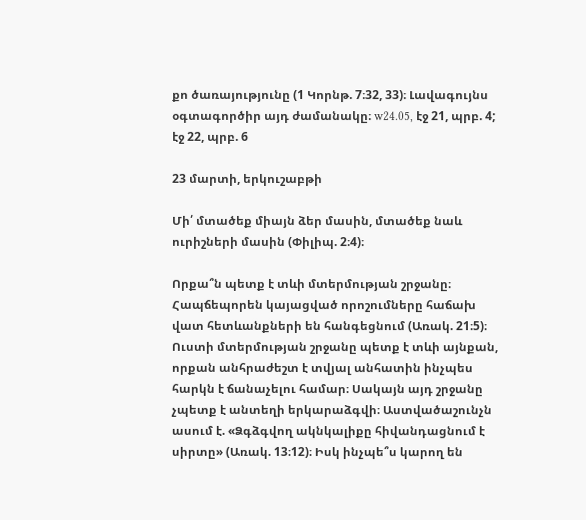քո ծառայությունը (1 Կորնթ. 7։32, 33)։ Լավագույնս օգտագործիր այդ ժամանակը։ w24.05, էջ 21, պրբ. 4; էջ 22, պրբ. 6

23 մարտի, երկուշաբթի

Մի՛ մտածեք միայն ձեր մասին, մտածեք նաև ուրիշների մասին (Փիլիպ. 2։4)։

Որքա՞ն պետք է տևի մտերմության շրջանը։ Հապճեպորեն կայացված որոշումները հաճախ վատ հետևանքների են հանգեցնում (Առակ. 21։5)։ Ուստի մտերմության շրջանը պետք է տևի այնքան, որքան անհրաժեշտ է տվյալ անհատին ինչպես հարկն է ճանաչելու համար։ Սակայն այդ շրջանը չպետք է անտեղի երկարաձգվի։ Աստվածաշունչն ասում է. «Ձգձգվող ակնկալիքը հիվանդացնում է սիրտը» (Առակ. 13։12)։ Իսկ ինչպե՞ս կարող են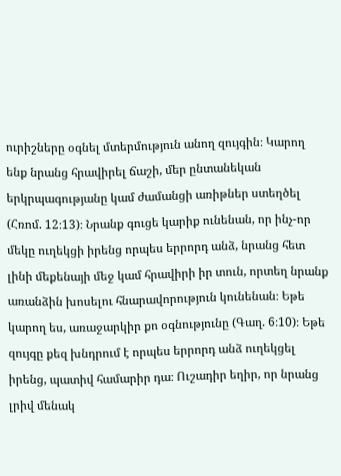ուրիշները օգնել մտերմություն անող զույգին։ Կարող ենք նրանց հրավիրել ճաշի, մեր ընտանեկան երկրպագությանը կամ ժամանցի առիթներ ստեղծել (Հռոմ. 12։13)։ Նրանք գուցե կարիք ունենան, որ ինչ-որ մեկը ուղեկցի իրենց որպես երրորդ անձ, նրանց հետ լինի մեքենայի մեջ կամ հրավիրի իր տուն, որտեղ նրանք առանձին խոսելու հնարավորություն կունենան։ Եթե կարող ես, առաջարկիր քո օգնությունը (Գաղ. 6։10)։ Եթե զույգը քեզ խնդրում է որպես երրորդ անձ ուղեկցել իրենց, պատիվ համարիր դա։ Ուշադիր եղիր, որ նրանց լրիվ մենակ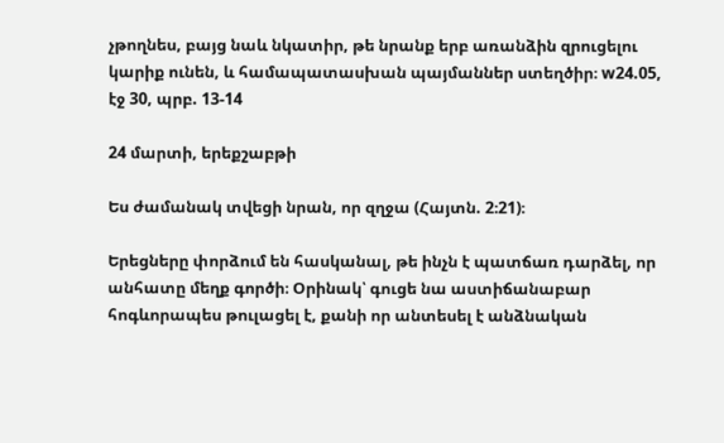չթողնես, բայց նաև նկատիր, թե նրանք երբ առանձին զրուցելու կարիք ունեն, և համապատասխան պայմաններ ստեղծիր։ w24.05, էջ 30, պրբ. 13-14

24 մարտի, երեքշաբթի

Ես ժամանակ տվեցի նրան, որ զղջա (Հայտն. 2։21)։

Երեցները փորձում են հասկանալ, թե ինչն է պատճառ դարձել, որ անհատը մեղք գործի։ Օրինակ՝ գուցե նա աստիճանաբար հոգևորապես թուլացել է, քանի որ անտեսել է անձնական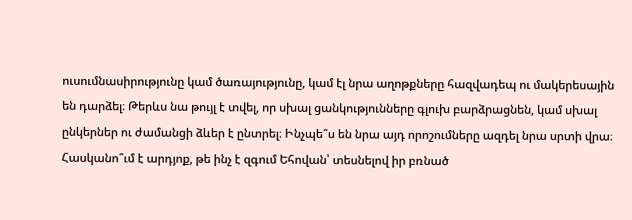ուսումնասիրությունը կամ ծառայությունը, կամ էլ նրա աղոթքները հազվադեպ ու մակերեսային են դարձել։ Թերևս նա թույլ է տվել, որ սխալ ցանկությունները գլուխ բարձրացնեն, կամ սխալ ընկերներ ու ժամանցի ձևեր է ընտրել։ Ինչպե՞ս են նրա այդ որոշումները ազդել նրա սրտի վրա։ Հասկանո՞ւմ է արդյոք, թե ինչ է զգում Եհովան՝ տեսնելով իր բռնած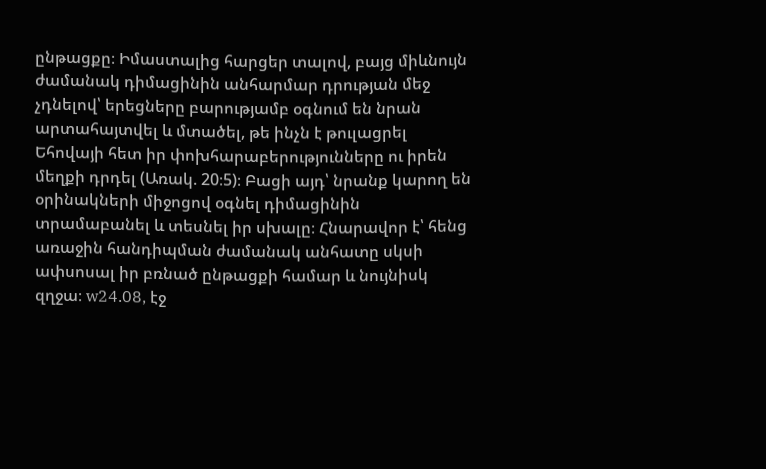ընթացքը։ Իմաստալից հարցեր տալով, բայց միևնույն ժամանակ դիմացինին անհարմար դրության մեջ չդնելով՝ երեցները բարությամբ օգնում են նրան արտահայտվել և մտածել, թե ինչն է թուլացրել Եհովայի հետ իր փոխհարաբերությունները ու իրեն մեղքի դրդել (Առակ. 20։5)։ Բացի այդ՝ նրանք կարող են օրինակների միջոցով օգնել դիմացինին տրամաբանել և տեսնել իր սխալը։ Հնարավոր է՝ հենց առաջին հանդիպման ժամանակ անհատը սկսի ափսոսալ իր բռնած ընթացքի համար և նույնիսկ զղջա։ w24.08, էջ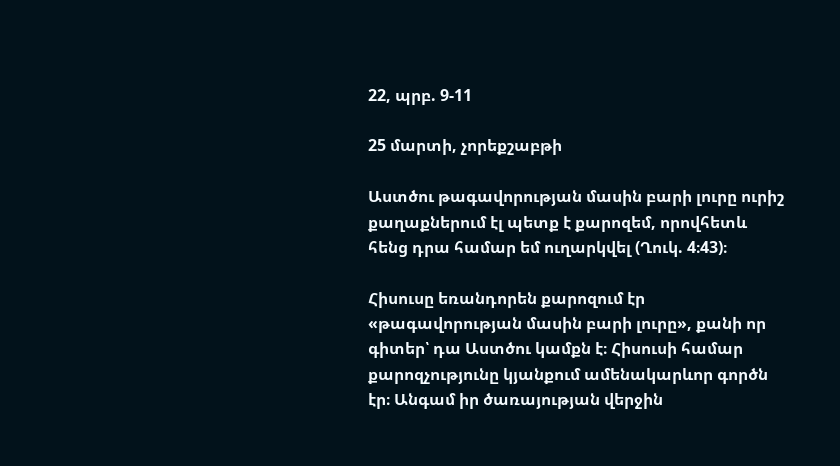22, պրբ. 9-11

25 մարտի, չորեքշաբթի

Աստծու թագավորության մասին բարի լուրը ուրիշ քաղաքներում էլ պետք է քարոզեմ, որովհետև հենց դրա համար եմ ուղարկվել (Ղուկ. 4։43)։

Հիսուսը եռանդորեն քարոզում էր «թագավորության մասին բարի լուրը», քանի որ գիտեր՝ դա Աստծու կամքն է։ Հիսուսի համար քարոզչությունը կյանքում ամենակարևոր գործն էր։ Անգամ իր ծառայության վերջին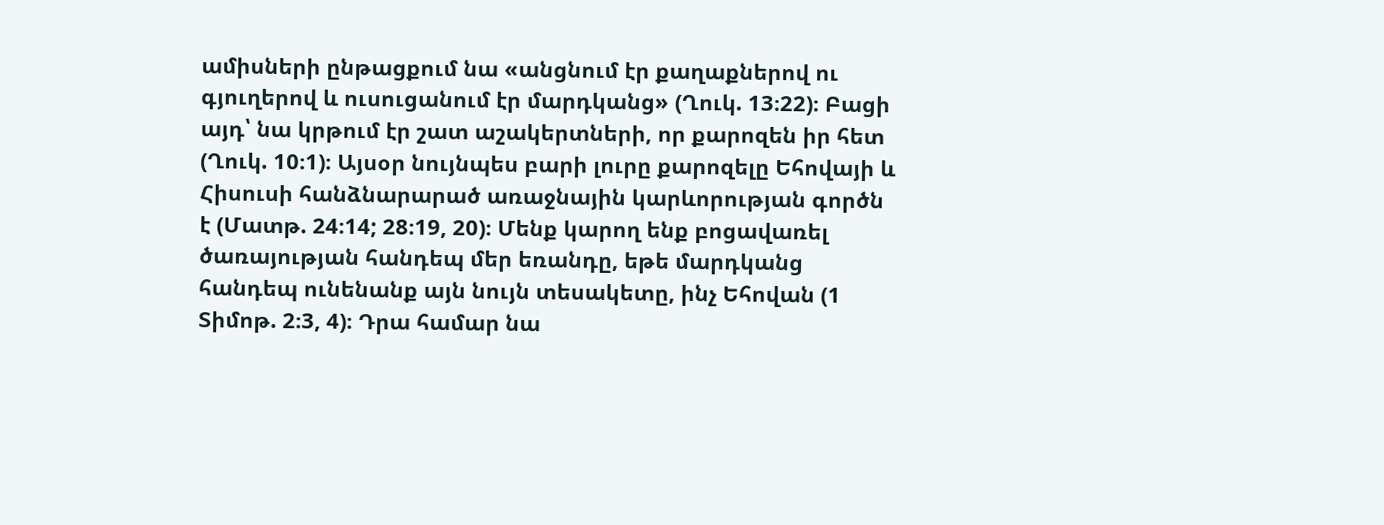ամիսների ընթացքում նա «անցնում էր քաղաքներով ու գյուղերով և ուսուցանում էր մարդկանց» (Ղուկ. 13։22)։ Բացի այդ՝ նա կրթում էր շատ աշակերտների, որ քարոզեն իր հետ (Ղուկ. 10։1)։ Այսօր նույնպես բարի լուրը քարոզելը Եհովայի և Հիսուսի հանձնարարած առաջնային կարևորության գործն է (Մատթ. 24։14; 28։19, 20)։ Մենք կարող ենք բոցավառել ծառայության հանդեպ մեր եռանդը, եթե մարդկանց հանդեպ ունենանք այն նույն տեսակետը, ինչ Եհովան (1 Տիմոթ. 2։3, 4)։ Դրա համար նա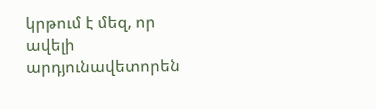կրթում է մեզ, որ ավելի արդյունավետորեն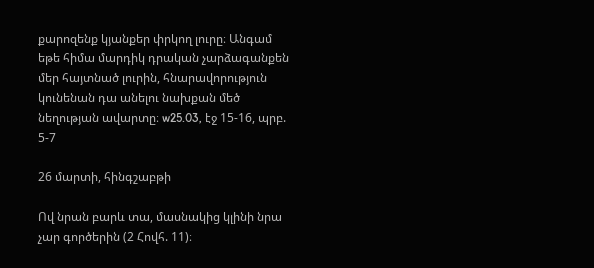քարոզենք կյանքեր փրկող լուրը։ Անգամ եթե հիմա մարդիկ դրական չարձագանքեն մեր հայտնած լուրին, հնարավորություն կունենան դա անելու նախքան մեծ նեղության ավարտը։ w25.03, էջ 15-16, պրբ. 5-7

26 մարտի, հինգշաբթի

Ով նրան բարև տա, մասնակից կլինի նրա չար գործերին (2 Հովհ. 11)։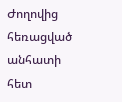Ժողովից հեռացված անհատի հետ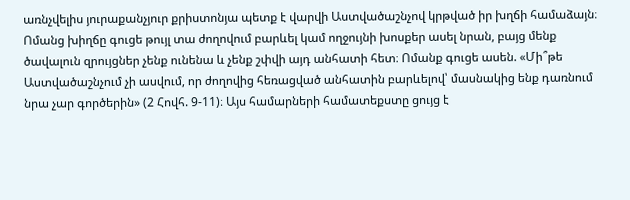առնչվելիս յուրաքանչյուր քրիստոնյա պետք է վարվի Աստվածաշնչով կրթված իր խղճի համաձայն։ Ոմանց խիղճը գուցե թույլ տա ժողովում բարևել կամ ողջույնի խոսքեր ասել նրան, բայց մենք ծավալուն զրույցներ չենք ունենա և չենք շփվի այդ անհատի հետ։ Ոմանք գուցե ասեն. «Մի՞թե Աստվածաշնչում չի ասվում, որ ժողովից հեռացված անհատին բարևելով՝ մասնակից ենք դառնում նրա չար գործերին» (2 Հովհ. 9-11)։ Այս համարների համատեքստը ցույց է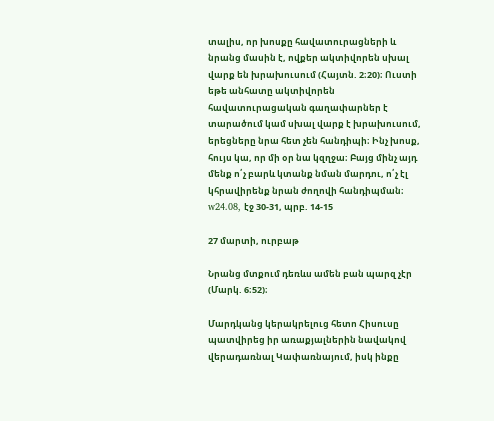տալիս, որ խոսքը հավատուրացների և նրանց մասին է, ովքեր ակտիվորեն սխալ վարք են խրախուսում (Հայտն. 2։20)։ Ուստի եթե անհատը ակտիվորեն հավատուրացական գաղափարներ է տարածում կամ սխալ վարք է խրախուսում, երեցները նրա հետ չեն հանդիպի։ Ինչ խոսք, հույս կա, որ մի օր նա կզղջա։ Բայց մինչ այդ մենք ո՛չ բարև կտանք նման մարդու, ո՛չ էլ կհրավիրենք նրան ժողովի հանդիպման։ w24.08, էջ 30-31, պրբ. 14-15

27 մարտի, ուրբաթ

Նրանց մտքում դեռևս ամեն բան պարզ չէր (Մարկ. 6։52)։

Մարդկանց կերակրելուց հետո Հիսուսը պատվիրեց իր առաքյալներին նավակով վերադառնալ Կափառնայում, իսկ ինքը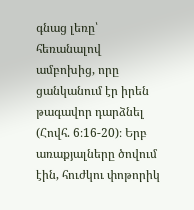գնաց լեռը՝ հեռանալով ամբոխից, որը ցանկանում էր իրեն թագավոր դարձնել (Հովհ. 6։16-20)։ Երբ առաքյալները ծովում էին, հուժկու փոթորիկ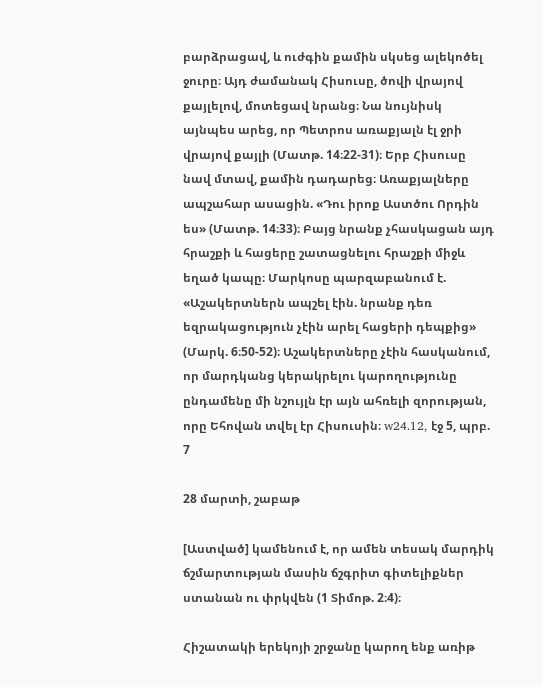բարձրացավ, և ուժգին քամին սկսեց ալեկոծել ջուրը։ Այդ ժամանակ Հիսուսը, ծովի վրայով քայլելով, մոտեցավ նրանց։ Նա նույնիսկ այնպես արեց, որ Պետրոս առաքյալն էլ ջրի վրայով քայլի (Մատթ. 14։22-31)։ Երբ Հիսուսը նավ մտավ, քամին դադարեց։ Առաքյալները ապշահար ասացին. «Դու իրոք Աստծու Որդին ես» (Մատթ. 14։33)։ Բայց նրանք չհասկացան այդ հրաշքի և հացերը շատացնելու հրաշքի միջև եղած կապը։ Մարկոսը պարզաբանում է. «Աշակերտներն ապշել էին. նրանք դեռ եզրակացություն չէին արել հացերի դեպքից» (Մարկ. 6։50-52)։ Աշակերտները չէին հասկանում, որ մարդկանց կերակրելու կարողությունը ընդամենը մի նշույլն էր այն ահռելի զորության, որը Եհովան տվել էր Հիսուսին։ w24.12, էջ 5, պրբ. 7

28 մարտի, շաբաթ

[Աստված] կամենում է, որ ամեն տեսակ մարդիկ ճշմարտության մասին ճշգրիտ գիտելիքներ ստանան ու փրկվեն (1 Տիմոթ. 2։4)։

Հիշատակի երեկոյի շրջանը կարող ենք առիթ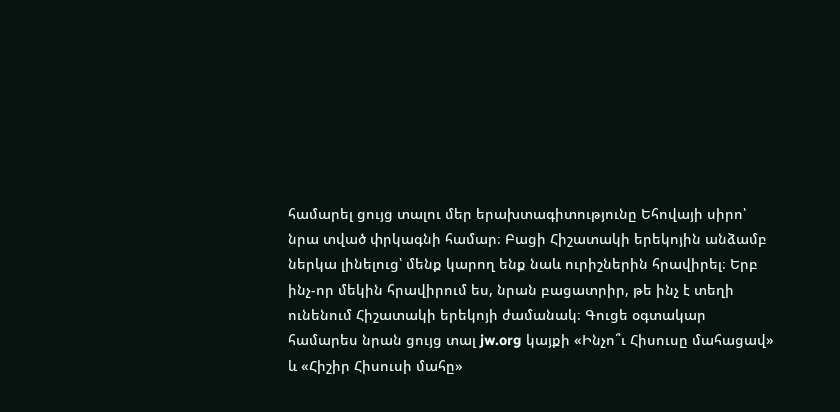համարել ցույց տալու մեր երախտագիտությունը Եհովայի սիրո՝ նրա տված փրկագնի համար։ Բացի Հիշատակի երեկոյին անձամբ ներկա լինելուց՝ մենք կարող ենք նաև ուրիշներին հրավիրել։ Երբ ինչ-որ մեկին հրավիրում ես, նրան բացատրիր, թե ինչ է տեղի ունենում Հիշատակի երեկոյի ժամանակ։ Գուցե օգտակար համարես նրան ցույց տալ jw.org կայքի «Ինչո՞ւ Հիսուսը մահացավ» և «Հիշիր Հիսուսի մահը»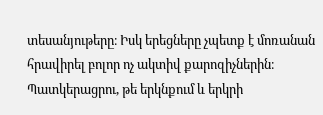տեսանյութերը։ Իսկ երեցները չպետք է մոռանան հրավիրել բոլոր ոչ ակտիվ քարոզիչներին։ Պատկերացրու, թե երկնքում և երկրի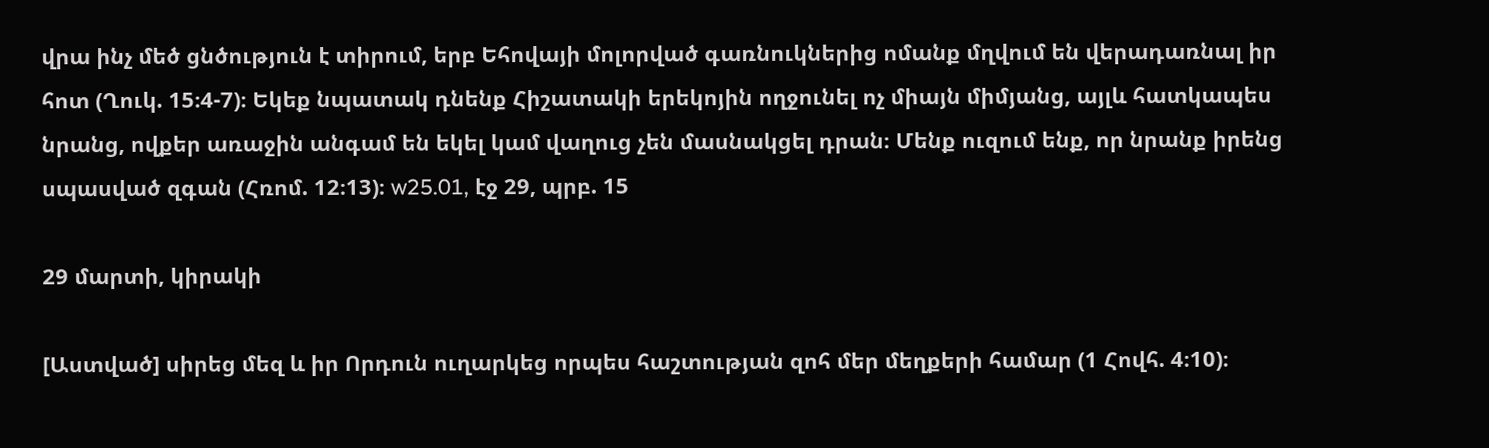վրա ինչ մեծ ցնծություն է տիրում, երբ Եհովայի մոլորված գառնուկներից ոմանք մղվում են վերադառնալ իր հոտ (Ղուկ. 15։4-7)։ Եկեք նպատակ դնենք Հիշատակի երեկոյին ողջունել ոչ միայն միմյանց, այլև հատկապես նրանց, ովքեր առաջին անգամ են եկել կամ վաղուց չեն մասնակցել դրան։ Մենք ուզում ենք, որ նրանք իրենց սպասված զգան (Հռոմ. 12։13)։ w25.01, էջ 29, պրբ. 15

29 մարտի, կիրակի

[Աստված] սիրեց մեզ և իր Որդուն ուղարկեց որպես հաշտության զոհ մեր մեղքերի համար (1 Հովհ. 4։10)։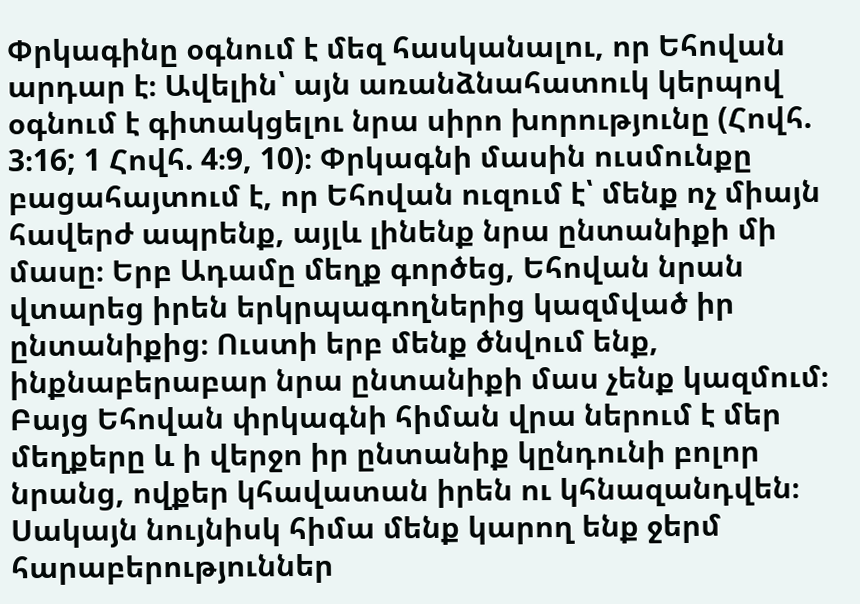Փրկագինը օգնում է մեզ հասկանալու, որ Եհովան արդար է։ Ավելին՝ այն առանձնահատուկ կերպով օգնում է գիտակցելու նրա սիրո խորությունը (Հովհ. 3։16; 1 Հովհ. 4։9, 10)։ Փրկագնի մասին ուսմունքը բացահայտում է, որ Եհովան ուզում է՝ մենք ոչ միայն հավերժ ապրենք, այլև լինենք նրա ընտանիքի մի մասը։ Երբ Ադամը մեղք գործեց, Եհովան նրան վտարեց իրեն երկրպագողներից կազմված իր ընտանիքից։ Ուստի երբ մենք ծնվում ենք, ինքնաբերաբար նրա ընտանիքի մաս չենք կազմում։ Բայց Եհովան փրկագնի հիման վրա ներում է մեր մեղքերը և ի վերջո իր ընտանիք կընդունի բոլոր նրանց, ովքեր կհավատան իրեն ու կհնազանդվեն։ Սակայն նույնիսկ հիմա մենք կարող ենք ջերմ հարաբերություններ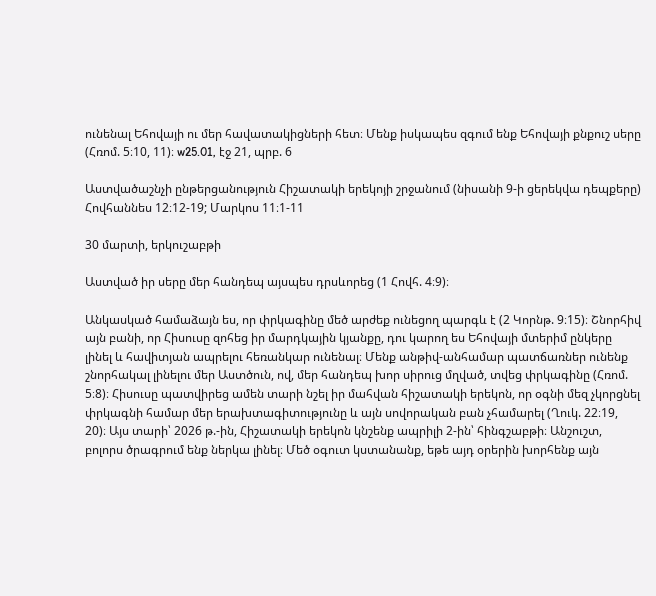ունենալ Եհովայի ու մեր հավատակիցների հետ։ Մենք իսկապես զգում ենք Եհովայի քնքուշ սերը (Հռոմ. 5։10, 11)։ w25.01, էջ 21, պրբ. 6

Աստվածաշնչի ընթերցանություն Հիշատակի երեկոյի շրջանում (նիսանի 9-ի ցերեկվա դեպքերը) Հովհաննես 12։12-19; Մարկոս 11։1-11

30 մարտի, երկուշաբթի

Աստված իր սերը մեր հանդեպ այսպես դրսևորեց (1 Հովհ. 4։9)։

Անկասկած համաձայն ես, որ փրկագինը մեծ արժեք ունեցող պարգև է (2 Կորնթ. 9։15)։ Շնորհիվ այն բանի, որ Հիսուսը զոհեց իր մարդկային կյանքը, դու կարող ես Եհովայի մտերիմ ընկերը լինել և հավիտյան ապրելու հեռանկար ունենալ։ Մենք անթիվ-անհամար պատճառներ ունենք շնորհակալ լինելու մեր Աստծուն, ով, մեր հանդեպ խոր սիրուց մղված, տվեց փրկագինը (Հռոմ. 5։8)։ Հիսուսը պատվիրեց ամեն տարի նշել իր մահվան հիշատակի երեկոն, որ օգնի մեզ չկորցնել փրկագնի համար մեր երախտագիտությունը և այն սովորական բան չհամարել (Ղուկ. 22։19, 20)։ Այս տարի՝ 2026 թ.-ին, Հիշատակի երեկոն կնշենք ապրիլի 2-ին՝ հինգշաբթի։ Անշուշտ, բոլորս ծրագրում ենք ներկա լինել։ Մեծ օգուտ կստանանք, եթե այդ օրերին խորհենք այն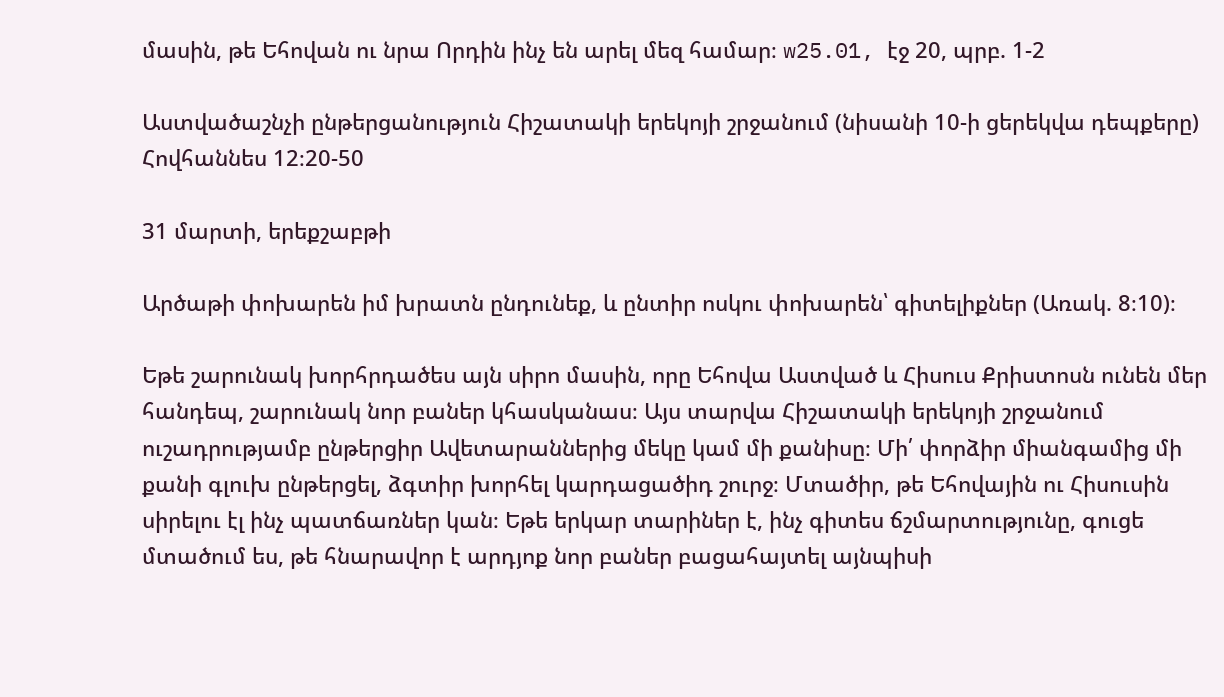մասին, թե Եհովան ու նրա Որդին ինչ են արել մեզ համար։ w25.01, էջ 20, պրբ. 1-2

Աստվածաշնչի ընթերցանություն Հիշատակի երեկոյի շրջանում (նիսանի 10-ի ցերեկվա դեպքերը) Հովհաննես 12։20-50

31 մարտի, երեքշաբթի

Արծաթի փոխարեն իմ խրատն ընդունեք, և ընտիր ոսկու փոխարեն՝ գիտելիքներ (Առակ. 8։10)։

Եթե շարունակ խորհրդածես այն սիրո մասին, որը Եհովա Աստված և Հիսուս Քրիստոսն ունեն մեր հանդեպ, շարունակ նոր բաներ կհասկանաս։ Այս տարվա Հիշատակի երեկոյի շրջանում ուշադրությամբ ընթերցիր Ավետարաններից մեկը կամ մի քանիսը։ Մի՛ փորձիր միանգամից մի քանի գլուխ ընթերցել, ձգտիր խորհել կարդացածիդ շուրջ։ Մտածիր, թե Եհովային ու Հիսուսին սիրելու էլ ինչ պատճառներ կան։ Եթե երկար տարիներ է, ինչ գիտես ճշմարտությունը, գուցե մտածում ես, թե հնարավոր է արդյոք նոր բաներ բացահայտել այնպիսի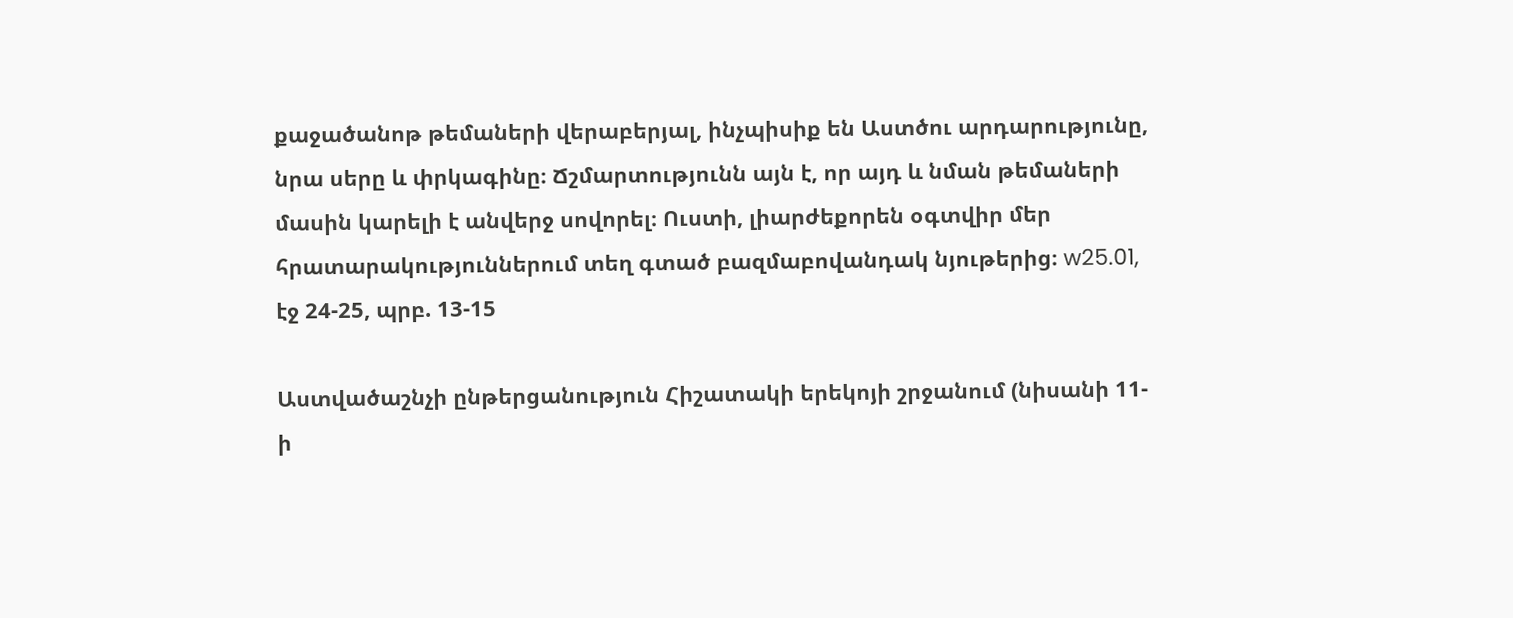քաջածանոթ թեմաների վերաբերյալ, ինչպիսիք են Աստծու արդարությունը, նրա սերը և փրկագինը։ Ճշմարտությունն այն է, որ այդ և նման թեմաների մասին կարելի է անվերջ սովորել։ Ուստի, լիարժեքորեն օգտվիր մեր հրատարակություններում տեղ գտած բազմաբովանդակ նյութերից։ w25.01, էջ 24-25, պրբ. 13-15

Աստվածաշնչի ընթերցանություն Հիշատակի երեկոյի շրջանում (նիսանի 11-ի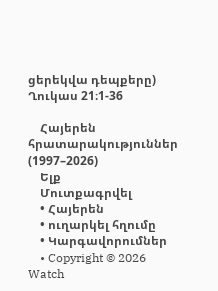ցերեկվա դեպքերը) Ղուկաս 21։1-36

    Հայերեն հրատարակություններ (1997–2026)
    Ելք
    Մուտքագրվել
    • Հայերեն
    • ուղարկել հղումը
    • Կարգավորումներ
    • Copyright © 2026 Watch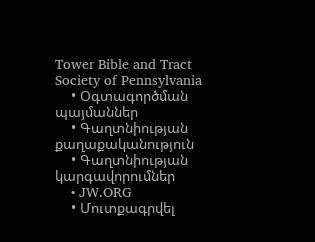Tower Bible and Tract Society of Pennsylvania
    • Օգտագործման պայմաններ
    • Գաղտնիության քաղաքականություն
    • Գաղտնիության կարգավորումներ
    • JW.ORG
    • Մուտքագրվել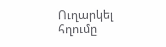Ուղարկել հղումը